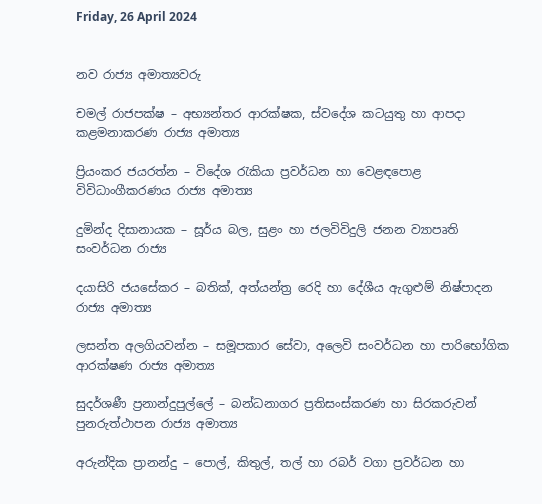Friday, 26 April 2024


නව රාජ්‍ය අමාත්‍යවරු

චමල් රාජපක්ෂ – අභ්‍යන්තර ආරක්ෂක, ස්වදේශ කටයුතු හා ආපදා කළමනාකරණ රාජ්‍ය අමාත්‍ය

ප්‍රියංකර ජයරත්න – විදේශ රැකියා ප්‍රවර්ධන හා වෙළඳපොළ විවිධාංගීකරණය රාජ්‍ය අමාත්‍ය

දුමින්ද දිසානායක – සූර්ය බල, සුළං හා ජලවිවිදුලි ජනන ව්‍යාපෘති සංවර්ධන රාජ්‍ය

දයාසිරි ජයසේකර – බතික්, අත්යන්ත්‍ර රෙදි හා දේශීය ඇගුළුම් නිෂ්පාදන රාජ්‍ය අමාත්‍ය

ලසන්ත අලගියවන්න – සමූපකාර සේවා, අලෙවි සංවර්ධන හා පාරිභෝගික ආරක්ෂණ රාජ්‍ය අමාත්‍ය

සුදර්ශණී ප්‍රනාන්දුපුල්ලේ – බන්ධනාගර ප්‍රතිසංස්කරණ හා සිරකරුවන් පුනරුත්ථාපන රාජ්‍ය අමාත්‍ය

අරුන්දික ප්‍රානන්දු – පොල්, කිතුල්, තල් හා රබර් වගා ප්‍රවර්ධන හා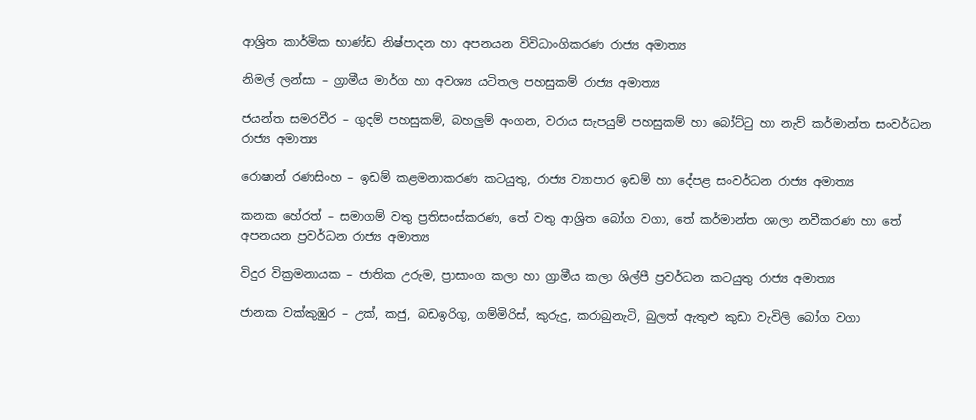ආශ්‍රිත කාර්මික භාණ්ඩ නිෂ්පාදන හා අපනයන විවිධාංගිකරණ රාජ්‍ය අමාත්‍ය

නිමල් ලන්සා – ග්‍රාමීය මාර්ග හා අවශ්‍ය යටිතල පහසුකම් රාජ්‍ය අමාත්‍ය

ජයන්ත සමරවීර – ගුදම් පහසුකම්, බහලුම් අංගන, වරාය සැපයුම් පහසුකම් හා බෝට්ටු හා නැව් කර්මාන්ත සංවර්ධන රාජ්‍ය අමාත්‍ය

රොෂාන් රණසිංහ – ඉඩම් කළමනාකරණ කටයුතු, රාජ්‍ය ව්‍යාපාර ඉඩම් හා දේපළ සංවර්ධන රාජ්‍ය අමාත්‍ය

කනක හේරත් – සමාගම් වතු ප්‍රතිසංස්කරණ, තේ වතු ආශ්‍රිත බෝග වගා, තේ කර්මාන්ත ශාලා නවීකරණ හා තේ අපනයන ප්‍රවර්ධන රාජ්‍ය අමාත්‍ය

විදුර වික්‍රමනායක – ජාතික උරුම, ප්‍රාසාංග කලා හා ග්‍රාමීය කලා ශිල්පී ප්‍රවර්ධන කටයුතු රාජ්‍ය අමාත්‍ය

ජානක වක්කුඹුර – උක්, කජු, බඩඉරිගු, ගම්මිරිස්, කුරුදු, කරාබුනැටි, බුලත් ඇතුළු කුඩා වැවිලි බෝග වගා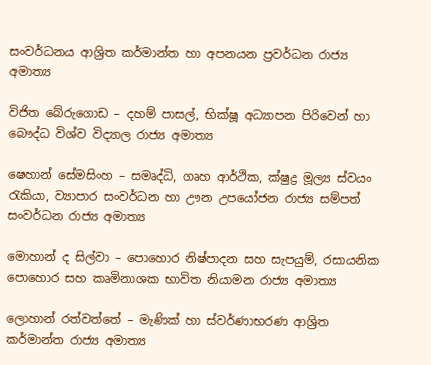සංවර්ධනය ආශ්‍රිත කර්මාන්ත හා අපනයන ප්‍රවර්ධන රාජ්‍ය අමාත්‍ය

විජිත බේරුගොඩ – දහම් පාසල්, භික්ෂූ අධ්‍යාපන පිරිවෙන් හා බෞද්ධ විශ්ව විද්‍යාල රාජ්‍ය අමාත්‍ය

ෂෙහාන් සේමසිංහ – සමෘද්ධි, ගෘහ ආර්ථික, ක්ෂුද්‍ර මූල්‍ය ස්වයං රැකියා, ව්‍යාපාර සංවර්ධන හා ඌන උපයෝජන රාජ්‍ය සම්පත් සංවර්ධන රාජ්‍ය අමාත්‍ය

මොහාන් ද සිල්වා – පොහොර නිෂ්පාදන සහ සැපයුම්, රසායනික පොහොර සහ කෘමිනාශක භාවිත නියාමන රාජ්‍ය අමාත්‍ය

ලොහාන් රත්වත්තේ – මැණික් හා ස්වර්ණාභරණ ආශ්‍රිත කර්මාන්ත රාජ්‍ය අමාත්‍ය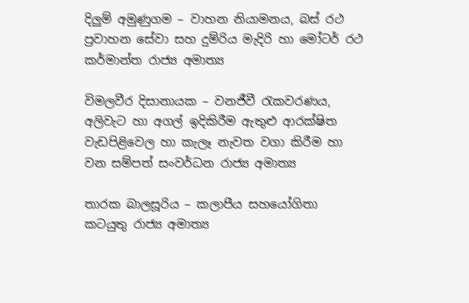දිලුම් අමුණුගම – වාහන නියාමනය, බස් රථ ප්‍රවාහන සේවා සහ දුම්රිය මැදිරි හා මෝටර් රථ කර්මාන්ත රාජ්‍ය අමාත්‍ය

විමලවීර දිසානායක – වනජීවී රැකවරණය, අලිවැට හා අගල් ඉදිකිරීම ඇතුළු ආරක්ෂිත වැඩපිළිවෙල හා කැලෑ නැවත වගා කිරීම හා වන සම්පත් සංවර්ධන රාජ්‍ය අමාත්‍ය

තාරක බාලසූරිය – කලාපීය සහයෝගිතා කටයුතු රාජ්‍ය අමාත්‍ය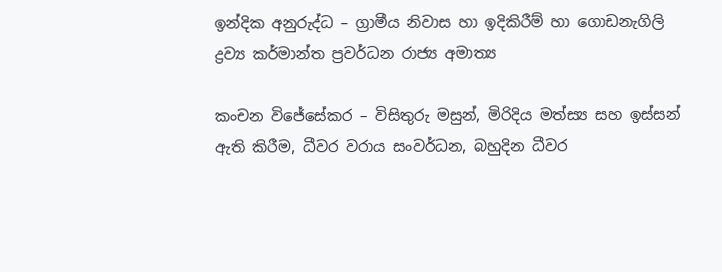ඉන්දික අනුරුද්ධ – ග්‍රාමීය නිවාස හා ඉදිකිරීම් හා ගොඩනැගිලි ද්‍රව්‍ය කර්මාන්ත ප්‍රවර්ධන රාජ්‍ය අමාත්‍ය

කංචන විජේසේකර – විසිතුරු මසුන්, මිරිදිය මත්ස්‍ය සහ ඉස්සන් ඇති කිරීම, ධීවර වරාය සංවර්ධන, බහුදින ධීවර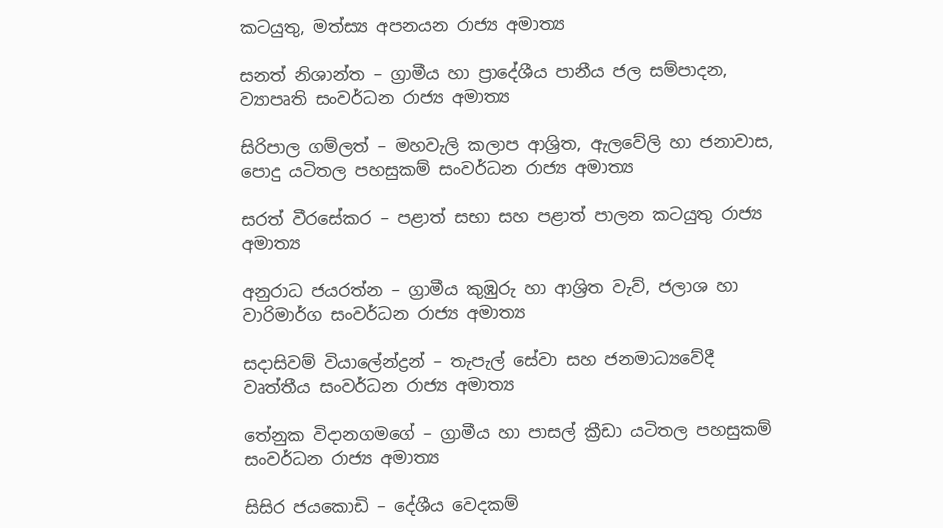කටයුතු, මත්ස්‍ය අපනයන රාජ්‍ය අමාත්‍ය

සනත් නිශාන්ත – ග්‍රාමීය හා ප්‍රාදේශීය පානීය ජල සම්පාදන, ව්‍යාපෘති සංවර්ධන රාජ්‍ය අමාත්‍ය

සිරිපාල ගම්ලත් – මහවැලි කලාප ආශ්‍රිත, ඇලවේලි හා ජනාවාස, පොදු යටිතල පහසුකම් සංවර්ධන රාජ්‍ය අමාත්‍ය

සරත් වීරසේකර – පළාත් සභා සහ පළාත් පාලන කටයුතු රාජ්‍ය අමාත්‍ය

අනුරාධ ජයරත්න – ග්‍රාමීය කුඹුරු හා ආශ්‍රිත වැව්, ජලාශ හා වාරිමාර්ග සංවර්ධන රාජ්‍ය අමාත්‍ය

සදාසිවම් වියාලේන්ද්‍රන් – තැපැල් සේවා සහ ජනමාධ්‍යවේදී වෘත්තීය සංවර්ධන රාජ්‍ය අමාත්‍ය

තේනුක විදානගමගේ – ග්‍රාමීය හා පාසල් ක්‍රීඩා යටිතල පහසුකම් සංවර්ධන රාජ්‍ය අමාත්‍ය

සිසිර ජයකොඩි – දේශීය වෙදකම්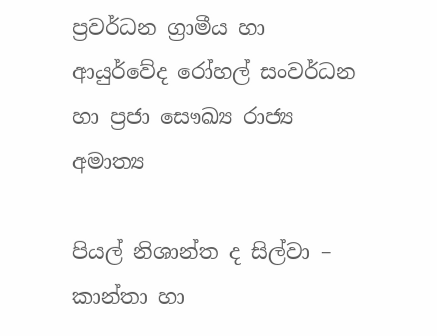ප්‍රවර්ධන ග්‍රාමීය හා ආයුර්වේද රෝහල් සංවර්ධන හා ප්‍රජා සෞඛ්‍ය රාජ්‍ය අමාත්‍ය

පියල් නිශාන්ත ද සිල්වා – කාන්තා හා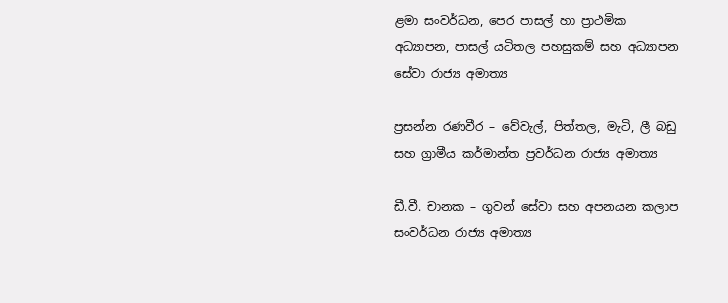ළමා සංවර්ධන, පෙර පාසල් හා ප්‍රාථමික අධ්‍යාපන, පාසල් යටිතල පහසුකම් සහ අධ්‍යාපන සේවා රාජ්‍ය අමාත්‍ය

ප්‍රසන්න රණවීර – වේවැල්, පිත්තල, මැටි, ලී බඩු සහ ග්‍රාමීය කර්මාන්ත ප්‍රවර්ධන රාජ්‍ය අමාත්‍ය

ඩී.වී. චානක – ගුවන් සේවා සහ අපනයන කලාප සංවර්ධන රාජ්‍ය අමාත්‍ය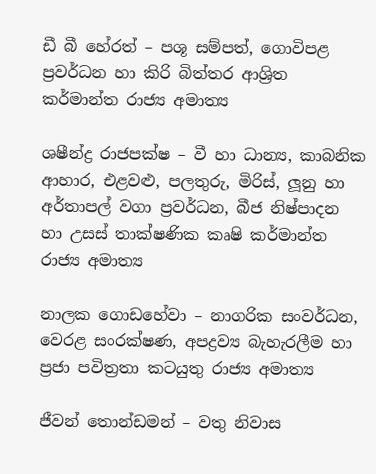ඩී බී හේරත් – පශූ සම්පත්, ගොවිපළ ප්‍රවර්ධන හා කිරි බිත්තර ආශ්‍රිත කර්මාන්ත රාජ්‍ය අමාත්‍ය

ශෂීන්ද්‍ර රාජපක්ෂ – වී හා ධාන්‍ය, කාබනික ආහාර, එළවළු, පලතුරු, මිරිස්, ලූනු හා අර්තාපල් වගා ප්‍රවර්ධන, බීජ නිෂ්පාදන හා උසස් තාක්ෂණික කෘෂි කර්මාන්ත රාජ්‍ය අමාත්‍ය

නාලක ගොඩහේවා – නාගරික සංවර්ධන, වෙරළ සංරක්ෂණ, අපද්‍රව්‍ය බැහැරලීම හා ප්‍රජා පවිත්‍රතා කටයුතු රාජ්‍ය අමාත්‍ය

ජීවන් තොන්ඩමන් – වතු නිවාස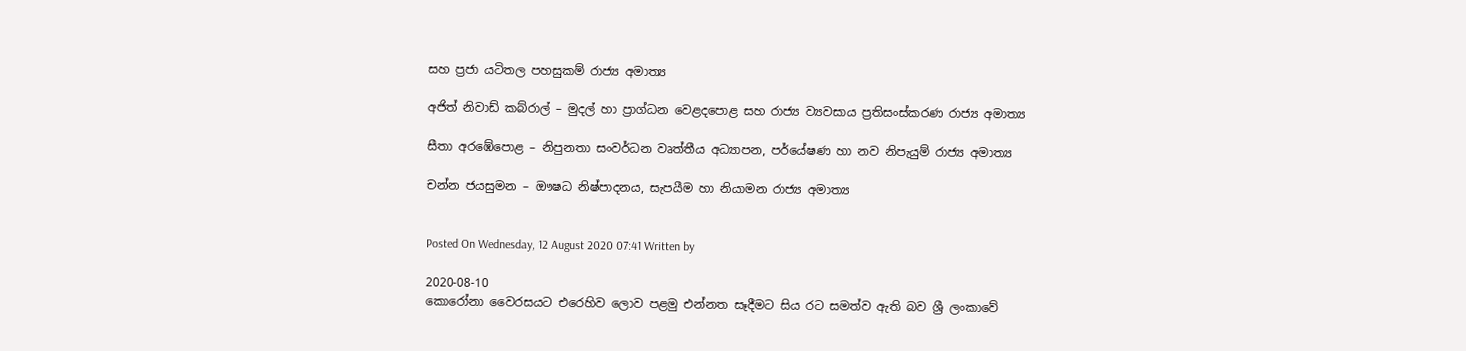සහ ප්‍රජා යටිතල පහසුකම් රාජ්‍ය අමාත්‍ය

අජිත් නිවාඩ් කබ්රාල් – මුදල් හා ප්‍රාග්ධන වෙළදපොළ සහ රාජ්‍ය ව්‍යවසාය ප්‍රතිසංස්කරණ රාජ්‍ය අමාත්‍ය

සීතා අරඹේපොළ – නිපුනතා සංවර්ධන වෘත්තීය අධ්‍යාපන, පර්යේෂණ හා නව නිපැයුම් රාජ්‍ය අමාත්‍ය

චන්න ජයසුමන – ඖෂධ නිෂ්පාදනය, සැපයීම හා නියාමන රාජ්‍ය අමාත්‍ය


Posted On Wednesday, 12 August 2020 07:41 Written by

2020-08-10
කොරෝනා වෛරසයට එරෙහිව ලොව පළමු එන්නත සෑදීමට සිය රට සමත්ව ඇති බව ශ්‍රී ලංකාවේ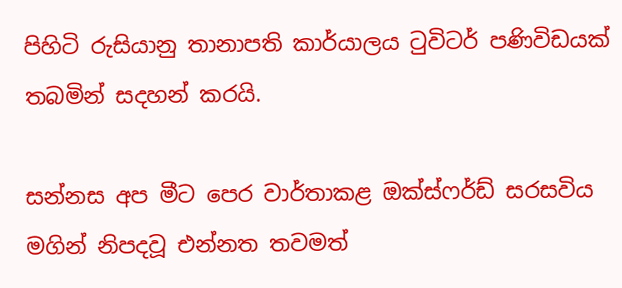පිහිටි රුසියානු තානාපති කාර්යාලය ටුවිටර් පණිවිඩයක් තබමින් සදහන් කරයි.

සන්නස අප මීට පෙර වාර්තාකළ ඔක්ස්ෆර්ඩ් සරසවිය මගින් නිපදවූ එන්නත තවමත්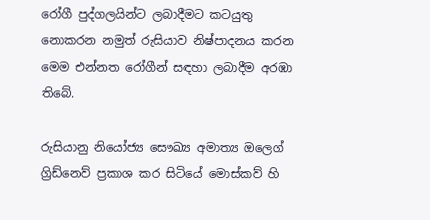රෝගී පුද්ගලයින්ට ලබාදීමට කටයුතු  නොකරන නමුත් රුසියාව නිෂ්පාදනය කරන මෙම එන්නත රෝගීන් සඳහා ලබාදීම අරඹා තිබේ.

රුසියානු නියෝජ්‍ය සෞඛ්‍ය අමාත්‍ය ඔලෙග් ග්‍රිඩ්නෙව් ප්‍රකාශ කර සිටියේ මොස්කව් හි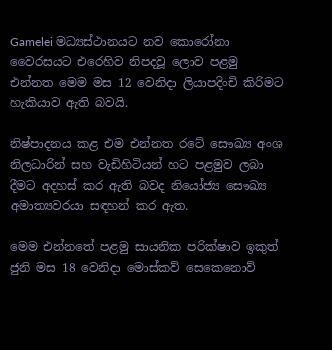Gamelei මධ්‍යස්ථානයට නව කොරෝනා වෛරසයට එරෙහිව නිපදවූ ලොව පළමු එන්නත මෙම මස 12 වෙනිදා ලියාපදිංචි කිරිමට හැකියාව ඇති බවයි.

නිෂ්පාදනය කළ එම එන්නත රටේ සෞඛ්‍ය අංශ නිලධාරින් සහ වැඩිහිටියන් හට පළමුව ලබා දීමට අදහස් කර ඇති බවද නියෝජ්‍ය සෞඛ්‍ය අමාත්‍යවරයා සඳහන් කර ඇත.

මෙම එන්නතේ පළමු සායනික පරික්ෂාව ඉකුත් ජුනි මස 18 වෙනිදා මොස්කව් සෙකෙනොව්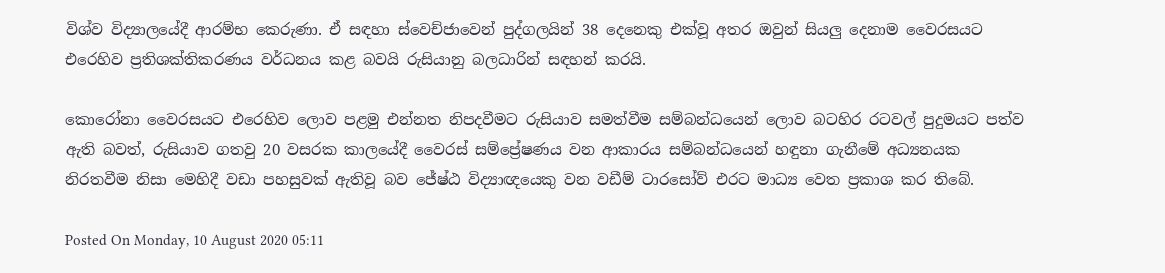විශ්ව විද්‍යාලයේදී ආරම්භ කෙරුණා. ඒ සඳහා ස්වෙච්ජාවෙන් පුද්ගලයින් 38 දෙනෙකු එක්වූ අතර ඔවුන් සියලු දෙනාම වෛරසයට එරෙහිව ප්‍රතිශක්තිකරණය වර්ධනය කළ බවයි රුසියානු බලධාරින් සඳහන් කරයි.

කොරෝනා වෛරසයට එරෙහිව ලොව පළමු එන්නත නිපදවීමට රුසියාව සමත්වීම සම්බන්ධයෙන් ලොව බටහිර රටවල් පුදුමයට පත්ව ඇති බවත්, රුසියාව ගතවු 20 වසරක කාලයේදී වෛරස් සම්ප්‍රේෂණය වන ආකාරය සම්බන්ධයෙන් හඳුනා ගැනීමේ අධ්‍යනයක නිරතවීම නිසා මෙහිදී වඩා පහසුවක් ඇතිවූ බව ජේෂ්ඨ විද්‍යාඥයෙකු වන වඩීම් ටාරසෝව් එරට මාධ්‍ය වෙත ප්‍රකාශ කර තිබේ.

Posted On Monday, 10 August 2020 05:11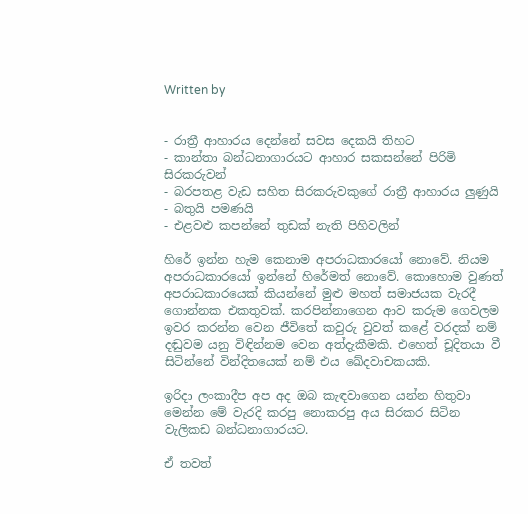Written by


- රාත්‍රී ආහාරය දෙන්නේ සවස දෙකයි තිහට
- කාන්තා බන්ධනාගාරයට ආහාර සකසන්නේ පිරිමි සිරකරුවන්
- බරපතළ වැඩ සහිත සිරකරුවකුගේ රාත්‍රී ආහාරය ලුණුයි - බතුයි පමණයි
- එළවළු කපන්නේ තුඩක් නැති පිහිවලින්

හිරේ ඉන්න හැම කෙනාම අපරාධකාරයෝ නොවේ. නියම අපරාධකාරයෝ ඉන්නේ හිරේමත් නොවේ. කොහොම වුණත් අපරාධකාරයෙක් කියන්නේ මුළු මහත් සමාජයක වැරදී ගොන්නක එකතුවක්. කරපින්නාගෙන ආව කරුම ගෙවලම ඉවර කරන්න වෙන ජීවිතේ කවුරු වුවත් කළේ වරදක් නම් දඬුවම යනු විඳින්නම වෙන අත්දැකීමකි. එහෙත් චූදිතයා වී සිටින්නේ වින්දිතයෙක් නම් එය ඛේදවාචකයකි.

ඉරිදා ලංකාදීප අප අද ඔබ කැඳවාගෙන යන්න හිතුවා මෙන්න මේ වැරදි කරපු නොකරපු අය සිරකර සිටින වැලිකඩ බන්ධනාගාරයට.

ඒ තවත්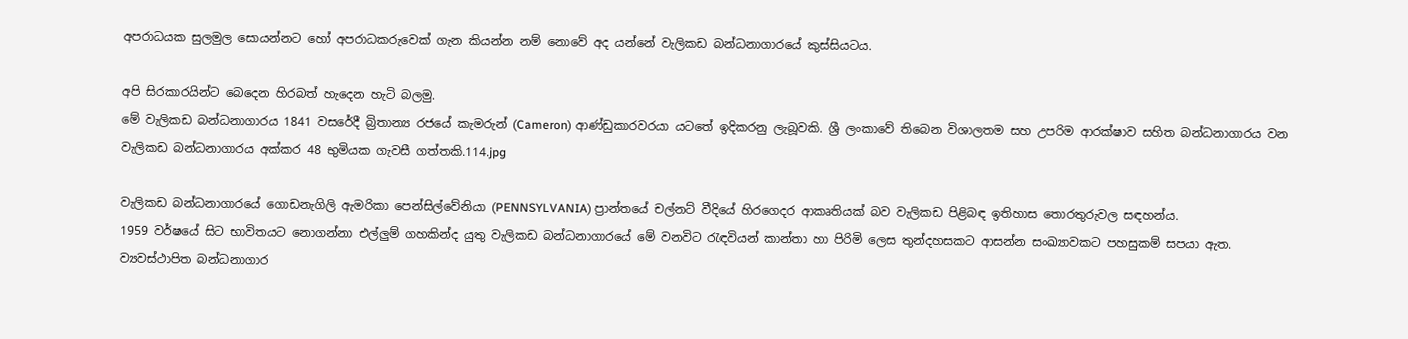අපරාධයක සුලමුල සොයන්නට හෝ අපරාධකරුවෙක් ගැන කියන්න නම් නොවේ අද යන්නේ වැලිකඩ බන්ධනාගාරයේ කුස්සියටය.

අපි සිරකාරයින්ට බෙදෙන හිරබත් හැදෙන හැටි බලමු.
මේ වැලිකඩ බන්ධනාගාරය 1841 වසරේදී බ්‍රිතාන්‍ය රජයේ කැමරුන් (Cameron) ආණ්ඩුකාරවරයා යටතේ ඉදිකරනු ලැබූවකි. ශ්‍රී ලංකාවේ තිබෙන විශාලතම සහ උපරිම ආරක්ෂාව සහිත බන්ධනාගාරය වන වැලිකඩ බන්ධනාගාරය අක්කර 48 භුමියක ගැවසී ගත්තකි.114.jpg

වැලිකඩ බන්ධනාගාරයේ ගොඩනැගිලි ඇමරිකා පෙන්සිල්වේනියා (PENNSYLVANIA) ප්‍රාන්තයේ චල්නට් වීදියේ හිරගෙදර ආකෘතියක් බව වැලිකඩ පිළිබඳ ඉතිහාස තොරතුරුවල සඳහන්ය.
1959 වර්ෂයේ සිට භාවිතයට නොගන්නා එල්ලු‍ම් ගහකින්ද යුතු වැලිකඩ බන්ධනාගාරයේ මේ වනවිට රැඳවියන් කාන්තා හා පිරිමි ලෙස තුන්දහසකට ආසන්න සංඛ්‍යාවකට පහසුකම් සපයා ඇත. ව්‍යවස්ථාපිත බන්ධනාගාර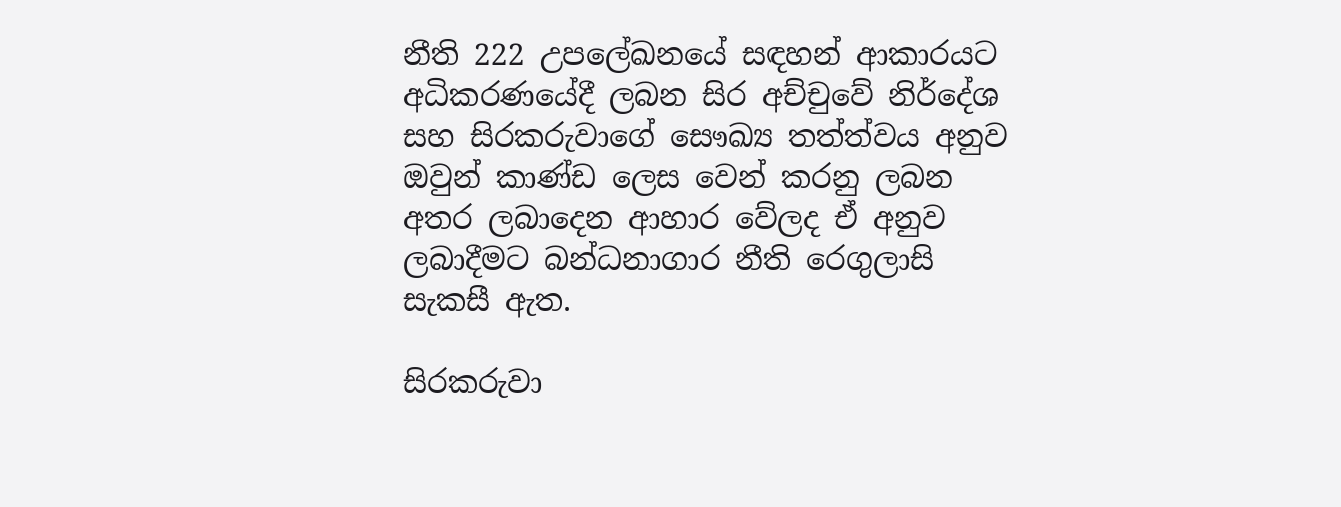නීති 222 උපලේඛනයේ සඳහන් ආකාරයට අධිකරණයේදී ලබන සිර අච්චුවේ නිර්දේශ සහ සිරකරුවාගේ සෞඛ්‍ය තත්ත්වය අනුව ඔවුන් කාණ්ඩ ලෙස වෙන් කරනු ලබන අතර ලබාදෙන ආහාර වේලද ඒ අනුව ලබාදීමට බන්ධනාගාර නීති රෙගුලාසි සැකසී ඇත.

සිරකරුවා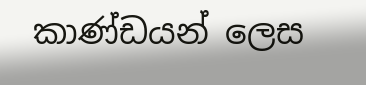කාණ්ඩයන් ලෙස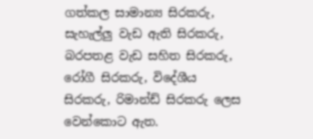ගත්කල සාමාන්‍ය සිරකරු, සැහැල්ලු‍ වැඩ ඇති සිරකරු, බරපතළ වැඩ සහිත සිරකරු, රෝගී සිරකරු, විදේශීය සිරකරු, රිමාන්ඩ් සිරකරු ලෙස වෙන්කොට ඇත.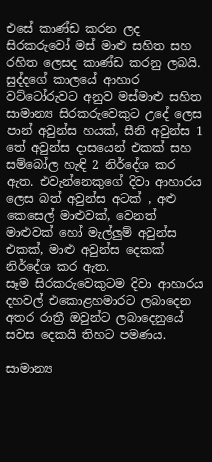එසේ කාණ්ඩ කරන ලද සිරකරුවෝ මස් මාළු සහිත සහ රහිත ලෙසද කාණ්ඩ කරනු ලබයි.
සුද්දගේ කාලයේ ආහාර වට්ටෝරුවට අනුව මස්මාළු සහිත සාමාන්‍ය සිරකරුවෙකුට උදේ ලෙස පාන් අවුන්ස හයක්, සීනි අවුන්ස 1 තේ අවුන්ස දාසයෙන් එකක් සහ සම්බෝල හැඳි 2 නිර්දේශ කර ඇත. එවැන්නෙකුගේ දිවා ආහාරය ලෙස බත් අවුන්ස අටක් , අළු කෙසෙල් මාළුවක්, වෙනත් මාළුවක් හෝ මැල්ලු‍ම් අවුන්ස එකක්, මාළු අවුන්ස දෙකක් නිර්දේශ කර ඇත.
සෑම සිරකරුවෙකුටම දිවා ආහාරය දහවල් එකොළහමාරට ලබාදෙන අතර රාත්‍රී ඔවුන්ට ලබාදෙනුයේ සවස දෙකයි තිහට පමණය.

සාමාන්‍ය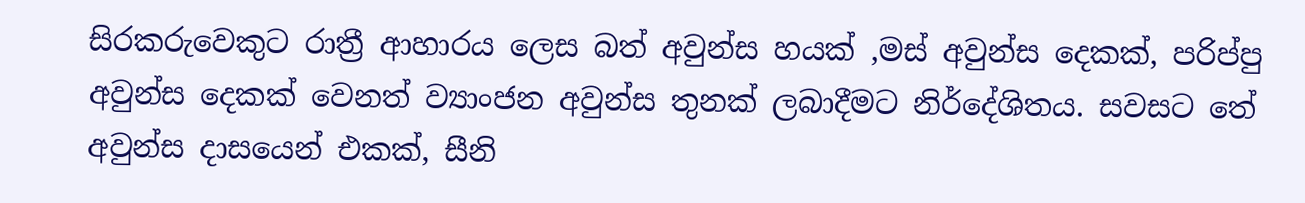සිරකරුවෙකුට රාත්‍රී ආහාරය ලෙස බත් අවුන්ස හයක් ,මස් අවුන්ස දෙකක්, පරිප්පු අවුන්ස දෙකක් වෙනත් ව්‍යාංජන අවුන්ස තුනක් ලබාදීමට නිර්දේශිතය. සවසට තේ අවුන්ස දාසයෙන් එකක්, සීනි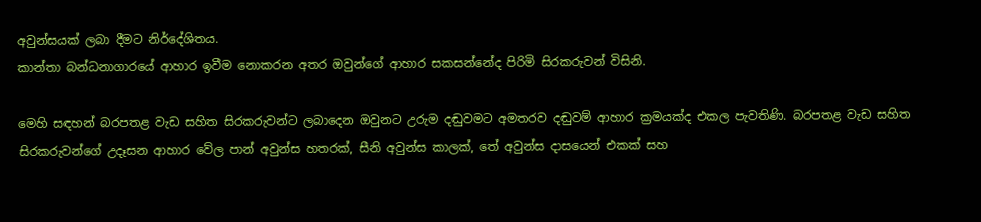අවුන්සයක් ලබා දීමට නිර්දේශිතය.
කාන්තා බන්ධනාගාරයේ ආහාර ඉවීම නොකරන අතර ඔවුන්ගේ ආහාර සකසන්නේද පිරිමි සිරකරුවන් විසිනි.

මෙහි සඳහන් බරපතළ වැඩ සහිත සිරකරුවන්ට ලබාදෙන ඔවුනට උරුම දඬුවමට අමතරව දඬුවම් ආහාර ක්‍රමයක්ද එකල පැවතිණි. බරපතළ වැඩ සහිත සිරකරුවන්ගේ උදෑසන ආහාර වේල පාන් අවුන්ස හතරක්, සීනි අවුන්ස කාලක්, තේ අවුන්ස දාසයෙන් එකක් සහ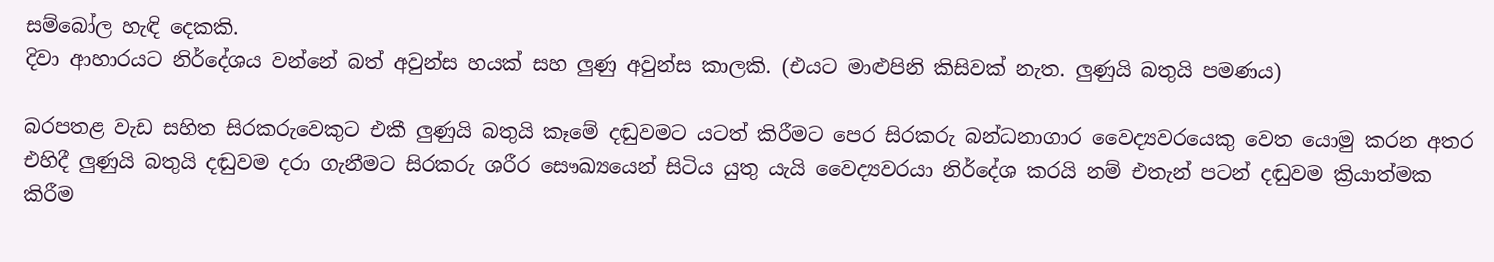සම්බෝල හැඳි දෙකකි.
දිවා ආහාරයට නිර්දේශය වන්නේ බත් අවුන්ස හයක් සහ ලු‍ණු අවුන්ස කාලකි. (එයට මාළුපිනි කිසිවක් නැත. ලු‍ණුයි බතුයි පමණය)

බරපතළ වැඩ සහිත සිරකරුවෙකුට එකී ලු‍ණුයි බතුයි කෑමේ දඬුවමට යටත් කිරීමට පෙර සිරකරු බන්ධනාගාර වෛද්‍යවරයෙකු වෙත යොමු කරන අතර එහිදී ලු‍ණුයි බතුයි දඬුවම දරා ගැනීමට සිරකරු ශරීර සෞඛ්‍යයෙන් සිටිය යුතු යැයි වෛද්‍යවරයා නිර්දේශ කරයි නම් එතැන් පටන් දඬුවම ක්‍රියාත්මක කිරීම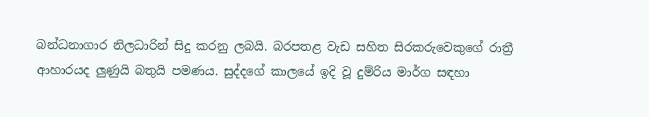බන්ධනාගාර නිලධාරින් සිදු කරනු ලබයි. බරපතළ වැඩ සහිත සිරකරුවෙකුගේ රාත්‍රී ආහාරයද ලු‍ණුයි බතුයි පමණය. සුද්දගේ කාලයේ ඉදි වූ දුම්රිය මාර්ග සඳහා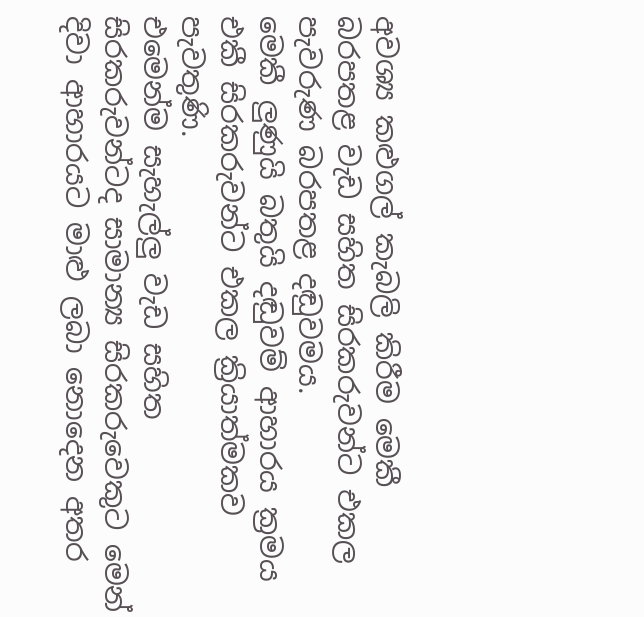අවශ්‍ය කළුගල් කැබලි කිරීම මෙකී බරපතළ වැඩ සහිත සිරකරුවන්ට එකල පැවරුණ බරපතළ දඬුවමය.
මෙකී ලු‍ණුයි බතුයි දඬුවම් ආහාරය ක්‍රමය එකී සිරකරුවන්ට එකල ක්‍රියාත්මකව පැවතුණි.
එමෙන්ම සැහැල්ලු‍ වැඩ සහිත සිරකරුවන්ටද සාමාන්‍ය සිරකරුවෙකුට මෙන් දිවා ආහාරයට මාළු ලබා නොදෙන අතර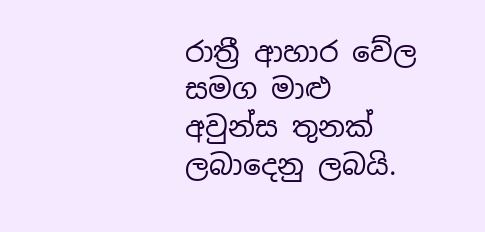රාත්‍රී ආහාර වේල සමග මාළු අවුන්ස තුනක් ලබාදෙනු ලබයි.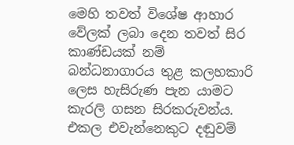මෙහි තවත් විශේෂ ආහාර වේලක් ලබා දෙන තවත් සිර කාණ්ඩයක් නම් බන්ධනාගාරය තුළ කලහකාරි ලෙස හැසිරුණ පැන යාමට කැරලි ගසන සිරකරුවන්ය. එකල එවැන්නෙකුට දඬුවම්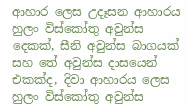ආහාර ලෙස උදෑසන ආහාරය හුලං විස්කෝතු අවුන්ස දෙකක්, සීනි අවුන්ස බාගයක් සහ තේ අවුන්ස දාසයෙන් එකක්ද, දිවා ආහාරය ලෙස හුලං විස්කෝතු අවුන්ස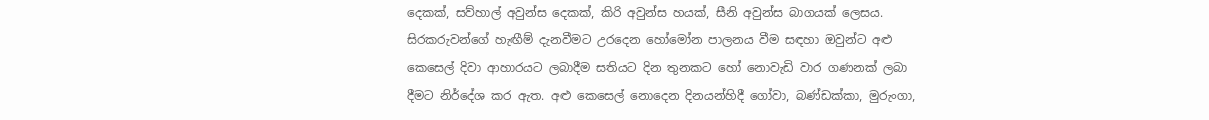දෙකක්, සව්හාල් අවුන්ස දෙකක්, කිරි අවුන්ස හයක්, සීනි අවුන්ස බාගයක් ලෙසය.
සිරකරුවන්ගේ හැඟීම් දැනවීමට උරදෙන හෝමෝන පාලනය වීම සඳහා ඔවුන්ට අළු කෙසෙල් දිවා ආහාරයට ලබාදීම සතියට දින තුනකට හෝ නොවැඩි වාර ගණනක් ලබා දීමට නිර්දේශ කර ඇත. අළු කෙසෙල් නොදෙන දිනයන්හිදී ගෝවා, බණ්ඩක්කා, මුරුංගා,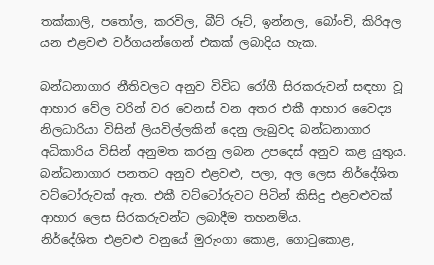තක්කාලි, පතෝල, කරවිල, බීට් රූට්, ඉන්නල, බෝංචි, කිරිඅල යන එළවළු වර්ගයන්ගෙන් එකක් ලබාදිය හැක.

බන්ධනාගාර නීතිවලට අනුව විවිධ රෝගී සිරකරුවන් සඳහා වූ ආහාර වේල වරින් වර වෙනස් වන අතර එකී ආහාර වෛද්‍ය නිලධාරියා විසින් ලියවිල්ලකින් දෙනු ලැබුවද බන්ධනාගාර අධිකාරිය විසින් අනුමත කරනු ලබන උපදෙස් අනුව කළ යුතුය. බන්ධනාගාර පනතට අනුව එළවළු, පලා, අල ලෙස නිර්දේශිත වට්ටෝරුවක් ඇත. එකී වට්ටෝරුවට පිටින් කිසිදු එළවළුවක් ආහාර ලෙස සිරකරුවන්ට ලබාදීම තහනම්ය.
නිර්දේශිත එළවළු වනුයේ මුරුංගා කොළ, ගොටුකොළ,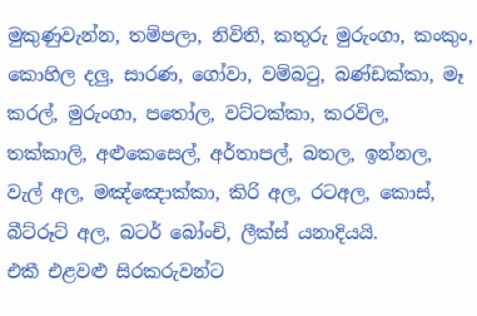මුකුණුවැන්න, තම්පලා, නිවිති, කතුරු මුරුංගා, කංකුං, කොහිල දලු‍, සාරණ, ගෝවා, වම්බටු, බණ්ඩක්කා, මෑ කරල්, මුරුංගා, පතෝල, වට්ටක්කා, කරවිල, තක්කාලි, අළුකෙසෙල්, අර්තාපල්, බතල, ඉන්නල, වැල් අල, මඤ්ඤොක්කා, කිරි අල, රටඅල, කොස්, බීට්රූට් අල, බටර් බෝංචි, ලීක්ස් යනාදියයි.
එකී එළවළු සිරකරුවන්ට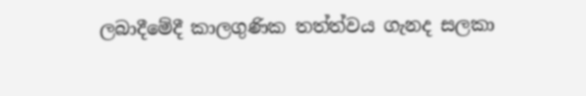ලබාදීමේදී කාලගුණික තත්ත්වය ගැනද සලකා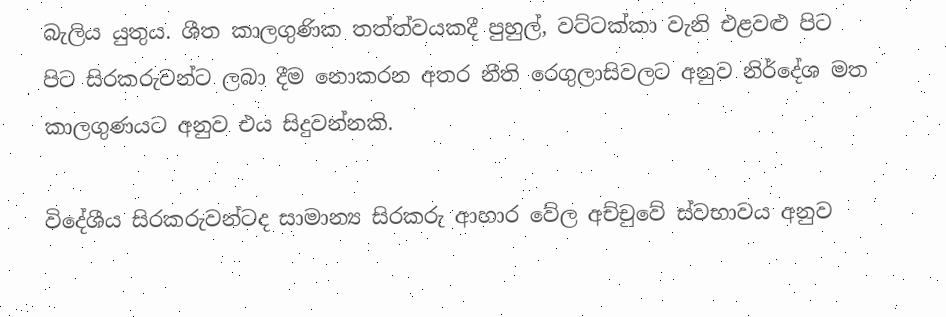බැලිය යුතුය. ශීත කාලගුණික තත්ත්වයකදී පුහුල්, වට්ටක්කා වැනි එළවළු පිට පිට සිරකරුවන්ට ලබා දීම නොකරන අතර නීති රෙගුලාසිවලට අනුව නිර්දේශ මත කාලගුණයට අනුව එය සිදුවන්නකි.

විදේශීය සිරකරුවන්ටද සාමාන්‍ය සිරකරු ආහාර වේල අච්චුවේ ස්වභාවය අනුව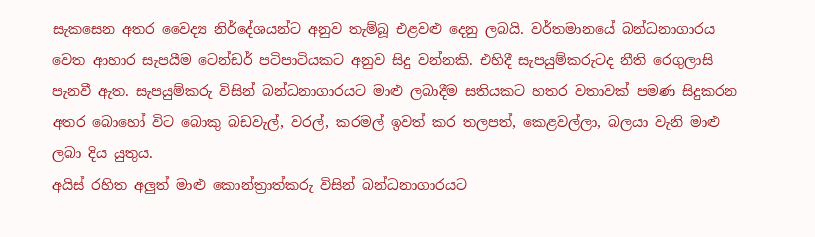සැකසෙන අතර වෛද්‍ය නිර්දේශයන්ට අනුව තැම්බූ එළවළු දෙනු ලබයි. වර්තමානයේ බන්ධනාගාරය වෙත ආහාර සැපයීම ටෙන්ඩර් පටිපාටියකට අනුව සිදු වන්නකි. එහිදී සැපයුම්කරුටද නීති රෙගුලාසි පැනවී ඇත. සැපයුම්කරු විසින් බන්ධනාගාරයට මාළු ලබාදීම සතියකට හතර වතාවක් පමණ සිදුකරන අතර බොහෝ විට බොකු බඩවැල්, වරල්, කරමල් ඉවත් කර තලපත්, කෙළවල්ලා, බලයා වැනි මාළු ලබා දිය යුතුය.
අයිස් රහිත අලු‍ත් මාළු කොන්ත්‍රාත්කරු විසින් බන්ධනාගාරයට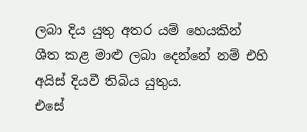ලබා දිය යුතු අතර යම් හෙයකින් ශීත කළ මාළු ලබා දෙන්නේ නම් එහි අයිස් දියවී තිබිය යුතුය.
එසේ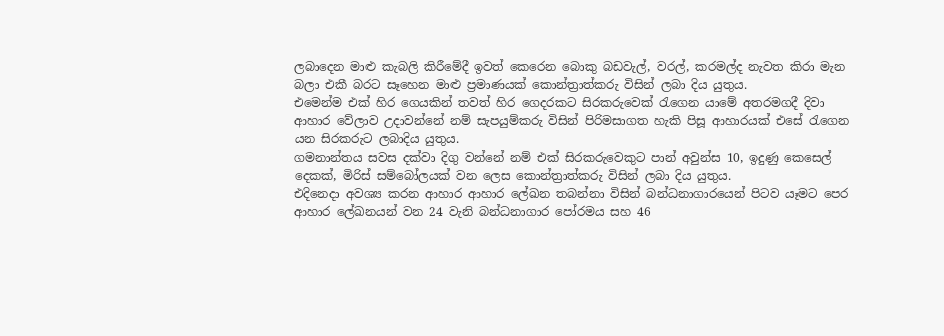ලබාදෙන මාළු කැබලි කිරීමේදී ඉවත් කෙරෙන බොකු බඩවැල්, වරල්, කරමල්ද නැවත කිරා මැන බලා එකී බරට සෑහෙන මාළු ප්‍රමාණයක් කොන්ත්‍රාත්කරු විසින් ලබා දිය යුතුය.
එමෙන්ම එක් හිර ගෙයකින් තවත් හිර ගෙදරකට සිරකරුවෙක් රැගෙන යාමේ අතරමගදී දිවා ආහාර වේලාව උදාවන්නේ නම් සැපයුම්කරු විසින් පිරිමසාගත හැකි පිසූ ආහාරයක් එසේ රැගෙන යන සිරකරුට ලබාදිය යුතුය.
ගමනාන්තය සවස දක්වා දිගු වන්නේ නම් එක් සිරකරුවෙකුට පාන් අවුන්ස 10, ඉදුණු කෙසෙල් දෙකක්, මිරිස් සම්බෝලයක් වන ලෙස කොන්ත්‍රාත්කරු විසින් ලබා දිය යුතුය.
එදිනෙදා අවශ්‍ය කරන ආහාර ආහාර ලේඛන තබන්නා විසින් බන්ධනාගාරයෙන් පිටව යෑමට පෙර ආහාර ලේඛනයන් වන 24 වැනි බන්ධනාගාර පෝරමය සහ 46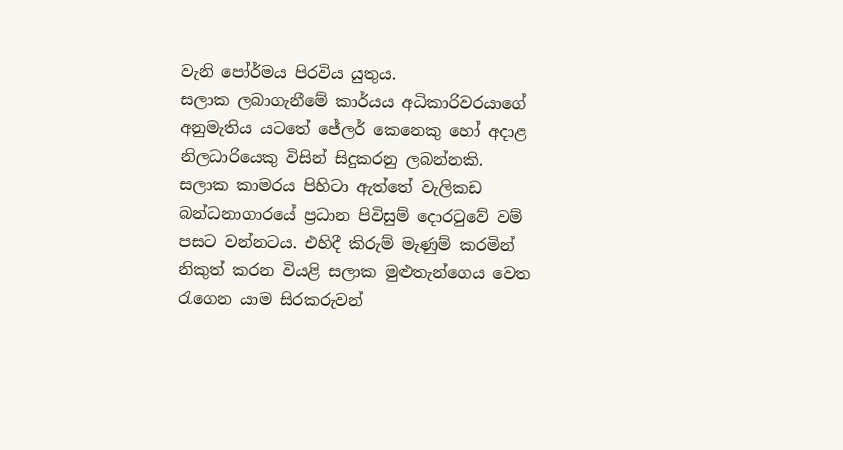වැනි පෝර්මය පිරවිය යුතුය.
සලාක ලබාගැනීමේ කාර්යය අධිකාරිවරයාගේ අනුමැතිය යටතේ ජේලර් කෙනෙකු හෝ අදාළ නිලධාරියෙකු විසින් සිදුකරනු ලබන්නකි.
සලාක කාමරය පිහිටා ඇත්තේ වැලිකඩ බන්ධනාගාරයේ ප්‍රධාන පිවිසුම් දොරටුවේ වම් පසට වන්නටය. එහිදී කිරුම් මැණුම් කරමින් නිකුත් කරන වියළි සලාක මුළුතැන්ගෙය වෙත රැගෙන යාම සිරකරුවන්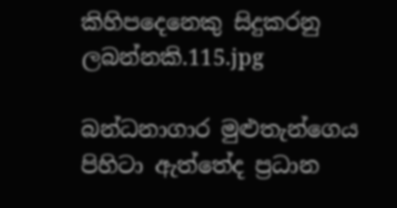කිහිපදෙනෙකු සිදුකරනු ලබන්නකි.115.jpg

බන්ධනාගාර මුළුතැන්ගෙය පිහිටා ඇත්තේද ප්‍රධාන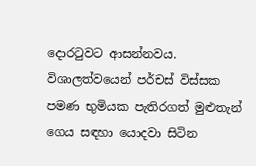දොරටුවට ආසන්නවය. විශාලත්වයෙන් පර්චස් විස්සක පමණ භුමියක පැතිරගත් මුළුතැන් ගෙය සඳහා යොදවා සිටින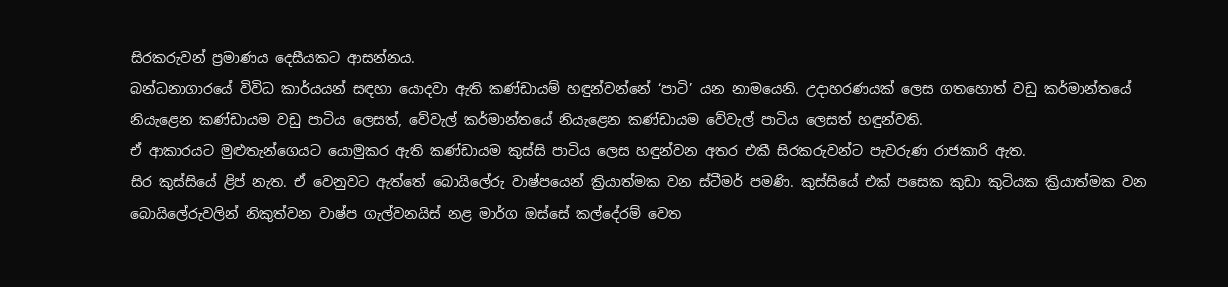සිරකරුවන් ප්‍රමාණය දෙසීයකට ආසන්නය.
බන්ධනාගාරයේ විවිධ කාර්යයන් සඳහා යොදවා ඇති කණ්ඩායම් හඳුන්වන්නේ ‘පාටි’ යන නාමයෙනි. උදාහරණයක් ලෙස ගතහොත් වඩු කර්මාන්තයේ නියැළෙන කණ්ඩායම වඩු පාටිය ලෙසත්, වේවැල් කර්මාන්තයේ නියැළෙන කණ්ඩායම වේවැල් පාටිය ලෙසත් හඳුන්වති.
ඒ ආකාරයට මුළුතැන්ගෙයට යොමුකර ඇති කණ්ඩායම කුස්සි පාටිය ලෙස හඳුන්වන අතර එකී සිරකරුවන්ට පැවරුණ රාජකාරි ඇත.
සිර කුස්සියේ ළිප් නැත. ඒ වෙනුවට ඇත්තේ බොයිලේරු වාෂ්පයෙන් ක්‍රියාත්මක වන ස්ටීමර් පමණි. කුස්සියේ එක් පසෙක කුඩා කුටියක ක්‍රියාත්මක වන බොයිලේරුවලින් නිකුත්වන වාෂ්ප ගැල්වනයිස් නළ මාර්ග ඔස්සේ කල්දේරම් වෙත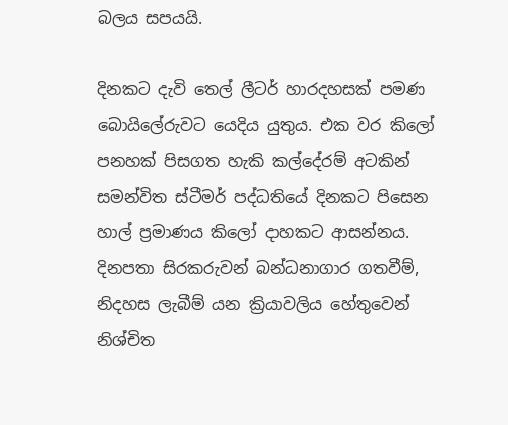බලය සපයයි.

දිනකට දැවි තෙල් ලීටර් හාරදහසක් පමණ බොයිලේරුවට යෙදිය යුතුය. එක වර කිලෝ පනහක් පිසගත හැකි කල්දේරම් අටකින් සමන්විත ස්ටීමර් පද්ධතියේ දිනකට පිසෙන හාල් ප්‍රමාණය කිලෝ දාහකට ආසන්නය. දිනපතා සිරකරුවන් බන්ධනාගාර ගතවීම්, නිදහස ලැබීම් යන ක්‍රියාවලිය හේතුවෙන් නිශ්චිත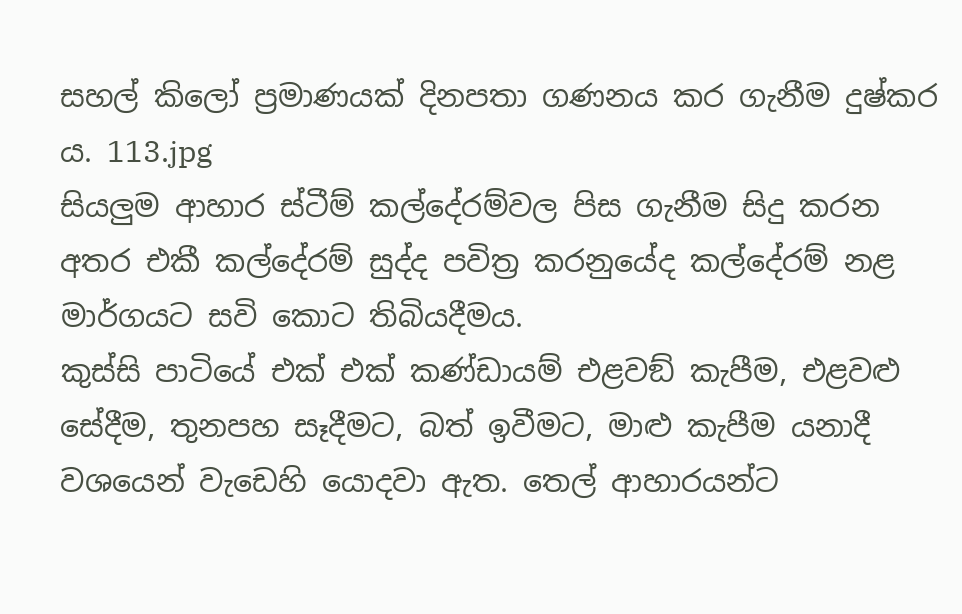සහල් කිලෝ ප්‍රමාණයක් දිනපතා ගණනය කර ගැනීම දුෂ්කර ය. 113.jpg
සියලු‍ම ආහාර ස්ටීම් කල්දේරම්වල පිස ගැනීම සිදු කරන අතර එකී කල්දේරම් සුද්ද පවිත්‍ර කරනුයේද කල්දේරම් නළ මාර්ගයට සවි කොට තිබියදීමය.
කුස්සි පාටියේ එක් එක් කණ්ඩායම් එළවඞ් කැපීම, එළවළු සේදීම, තුනපහ සෑදීමට, බත් ඉවීමට, මාළු කැපීම යනාදී වශයෙන් වැඩෙහි යොදවා ඇත. තෙල් ආහාරයන්ට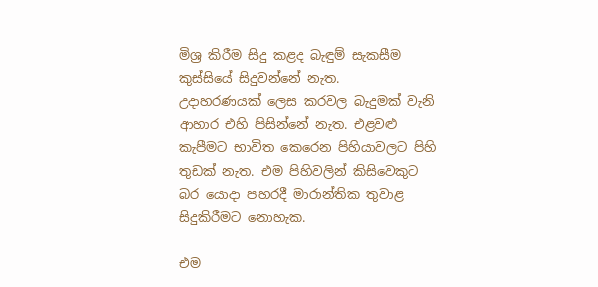මිශ්‍ර කිරීම සිදු කළද බැඳුම් සැකසීම කුස්සියේ සිදුවන්නේ නැත.
උදාහරණයක් ලෙස කරවල බැදුමක් වැනි ආහාර එහි පිසින්නේ නැත. එළවළු කැපීමට භාවිත කෙරෙන පිහියාවලට පිහි තුඩක් නැත. එම පිහිවලින් කිසිවෙකුට බර යොදා පහරදී මාරාන්තික තුවාළ සිදුකිරීමට නොහැක.

එම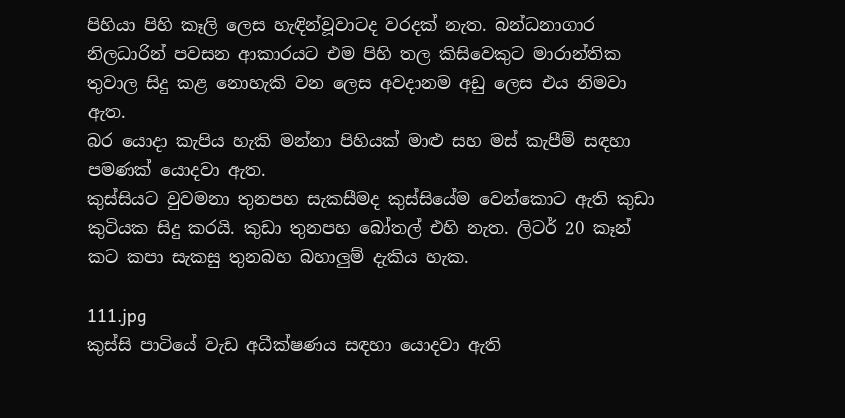පිහියා පිහි කෑලි ලෙස හැඳින්වූවාටද වරදක් නැත. බන්ධනාගාර නිලධාරින් පවසන ආකාරයට එම පිහි තල කිසිවෙකුට මාරාන්තික තුවාල සිදු කළ නොහැකි වන ලෙස අවදානම අඩු ලෙස එය නිමවා ඇත.
බර යොදා කැපිය හැකි මන්නා පිහියක් මාළු සහ මස් කැපීම් සඳහා පමණක් යොදවා ඇත.
කුස්සියට වුවමනා තුනපහ සැකසීමද කුස්සියේම වෙන්කොට ඇති කුඩා කුටියක සිදු කරයි. කුඩා තුනපහ බෝතල් එහි නැත. ලිටර් 20 කෑන් කට කපා සැකසු තුනබහ බහාලු‍ම් දැකිය හැක.

111.jpg
කුස්සි පාටියේ වැඩ අධීක්ෂණය සඳහා යොදවා ඇති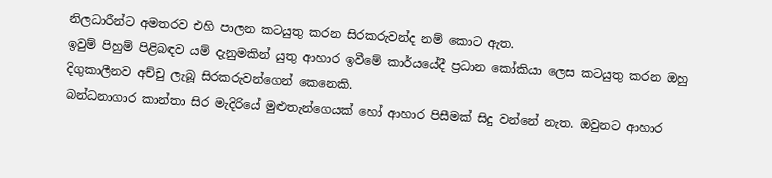නිලධාරීන්ට අමතරව එහි පාලන කටයුතු කරන සිරකරුවන්ද නම් කොට ඇත.
ඉවුම් පිහුම් පිළිබඳව යම් දැනුමකින් යුතු ආහාර ඉවීමේ කාර්යයේදී ප්‍රධාන කෝකියා ලෙස කටයුතු කරන ඔහු දිගුකාලීනව අච්චු ලැබූ සිරකරුවන්ගෙන් කෙනෙකි.
බන්ධනාගාර කාන්තා සිර මැදිරියේ මුළුතැන්ගෙයක් හෝ ආහාර පිසීමක් සිදු වන්නේ නැත. ඔවුනට ආහාර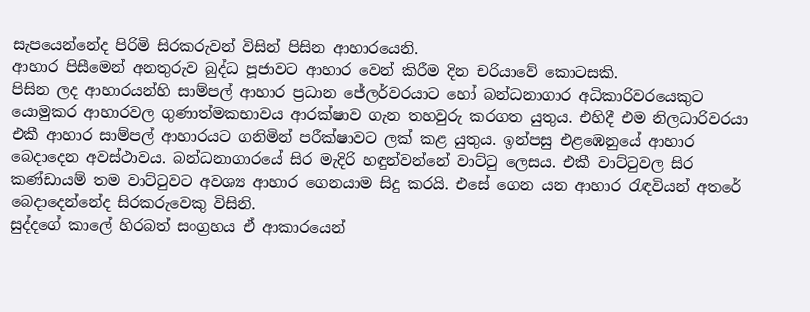සැපයෙන්නේද පිරිමි සිරකරුවන් විසින් පිසින ආහාරයෙනි.
ආහාර පිසීමෙන් අනතුරුව බුද්ධ පූජාවට ආහාර වෙන් කිරීම දින චරියාවේ කොටසකි.
පිසින ලද ආහාරයන්හි සාම්පල් ආහාර ප්‍රධාන ජේලර්වරයාට හෝ බන්ධනාගාර අධිකාරිවරයෙකුට යොමුකර ආහාරවල ගුණාත්මකභාවය ආරක්ෂාව ගැන තහවුරු කරගත යුතුය. එහිදී එම නිලධාරිවරයා එකී ආහාර සාම්පල් ආහාරයට ගනිමින් පරීක්ෂාවට ලක් කළ යුතුය. ඉන්පසු එළඹෙනුයේ ආහාර බෙදාදෙන අවස්ථාවය. බන්ධනාගාරයේ සිර මැදිරි හඳුන්වන්නේ වාට්ටු ලෙසය. එකී වාට්ටුවල සිර කණ්ඩායම් තම වාට්ටුවට අවශ්‍ය ආහාර ගෙනයාම සිදු කරයි. එසේ ගෙන යන ආහාර රැඳවියන් අතරේ බෙදාදෙන්නේද සිරකරුවෙකු විසිනි.
සුද්දගේ කාලේ හිරබත් සංග්‍රහය ඒ ආකාරයෙන්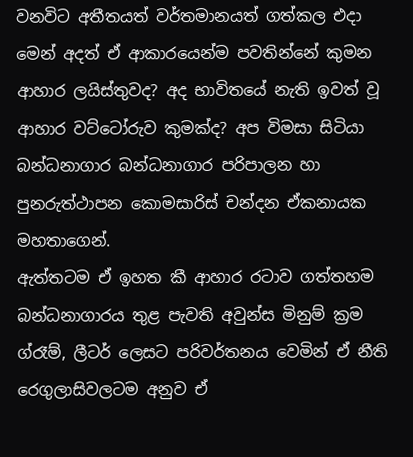වනවිට අතීතයත් වර්තමානයත් ගත්කල එදා මෙන් අදත් ඒ ආකාරයෙන්ම පවතින්නේ කුමන ආහාර ලයිස්තුවද? අද භාවිතයේ නැති ඉවත් වූ ආහාර වට්ටෝරුව කුමක්ද? අප විමසා සිටියා බන්ධනාගාර බන්ධනාගාර පරිපාලන හා පුනරුත්ථාපන කොමසාරිස් චන්දන ඒකනායක මහතාගෙන්.
ඇත්තටම ඒ ඉහත කී ආහාර රටාව ගත්තහම බන්ධනාගාරය තුළ පැවති අවුන්ස මිනුම් ක්‍රම ග්රෑම්, ලීටර් ලෙසට පරිවර්තනය වෙමින් ඒ නීති රෙගුලාසිවලටම අනුව ඒ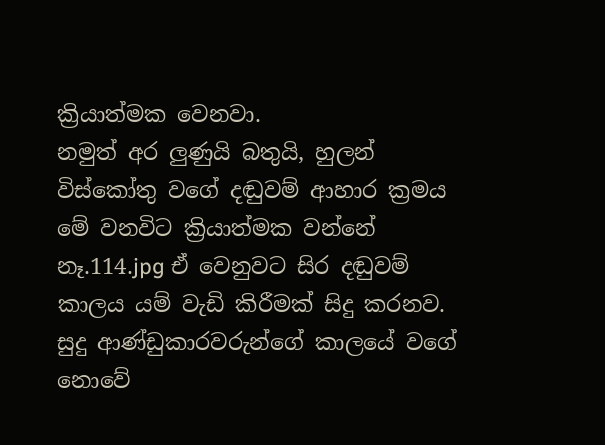ක්‍රියාත්මක වෙනවා.
නමුත් අර ලු‍ණුයි බතුයි, හුලන් විස්කෝතු වගේ දඬුවම් ආහාර ක්‍රමය මේ වනවිට ක්‍රියාත්මක වන්නේ නෑ.114.jpg ඒ වෙනුවට සිර දඬුවම් කාලය යම් වැඩි කිරීමක් සිදු කරනව. සුදු ආණ්ඩුකාරවරුන්ගේ කාලයේ වගේ නොවේ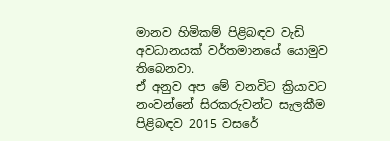මානව හිමිකම් පිළිබඳව වැඩි අවධානයක් වර්තමානයේ යොමුව තිබෙනවා.
ඒ අනුව අප මේ වනවිට ක්‍රියාවට නංවන්නේ සිරකරුවන්ට සැලකීම පිළිබඳව 2015 වසරේ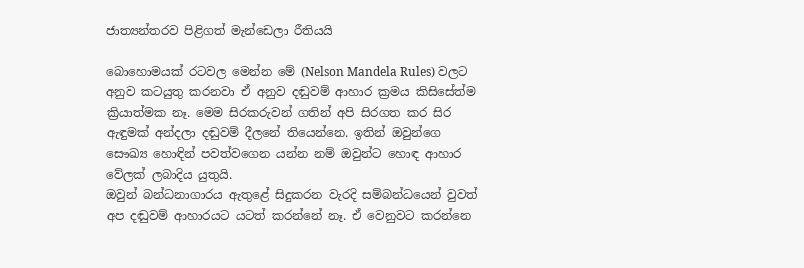ජාත්‍යන්තරව පිළිගත් මැන්ඩෙලා රීතියයි

බොහොමයක් රටවල මෙන්න මේ (Nelson Mandela Rules) වලට අනුව කටයුතු කරනවා ඒ අනුව දඬුවම් ආහාර ක්‍රමය කිසිසේත්ම ක්‍රියාත්මක නෑ. මෙම සිරකරුවන් ගතින් අපි සිරගත කර සිර ඇඳුමක් අන්දලා දඬුවම් දීලනේ තියෙන්නෙ. ඉතින් ඔවුන්ගෙ සෞඛ්‍ය හොඳින් පවත්වගෙන යන්න නම් ඔවුන්ට හොඳ ආහාර වේලක් ලබාදිය යුතුයි.
ඔවුන් බන්ධනාගාරය ඇතුළේ සිදුකරන වැරදි සම්බන්ධයෙන් වුවත් අප දඬුවම් ආහාරයට යටත් කරන්නේ නෑ. ඒ වෙනුවට කරන්නෙ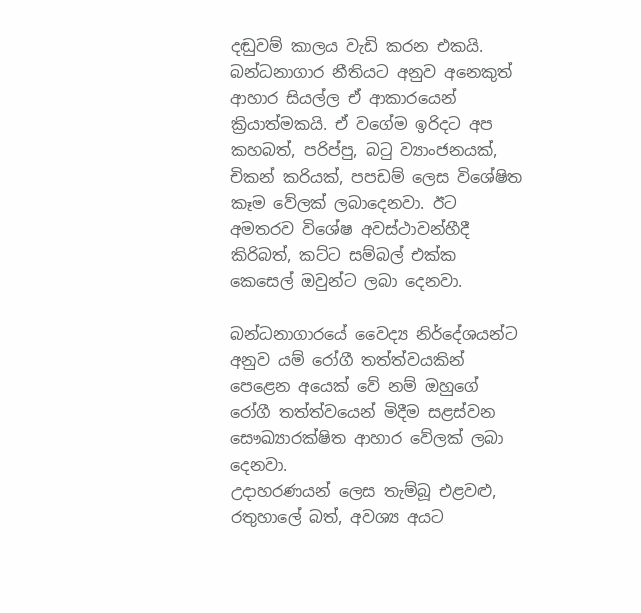දඬුවම් කාලය වැඩි කරන එකයි. බන්ධනාගාර නීතියට අනුව අනෙකුත් ආහාර සියල්ල ඒ ආකාරයෙන් ක්‍රියාත්මකයි. ඒ වගේම ඉරිදට අප කහබත්, පරිප්පු, බටු ව්‍යාංජනයක්, චිකන් කරියක්, පපඩම් ලෙස විශේෂිත කෑම වේලක් ලබාදෙනවා. ඊට අමතරව විශේෂ අවස්ථාවන්හීදී කිරිබත්, කට්ට සම්බල් එක්ක කෙසෙල් ඔවුන්ට ලබා දෙනවා.

බන්ධනාගාරයේ වෛද්‍ය නිර්දේශයන්ට අනුව යම් රෝගී තත්ත්වයකින් පෙළෙන අයෙක් වේ නම් ඔහුගේ රෝගී තත්ත්වයෙන් මිදීම සළස්වන සෞඛ්‍යාරක්ෂිත ආහාර වේලක් ලබා දෙනවා.
උදාහරණයන් ලෙස තැම්බූ එළවළු, රතුහාලේ බත්, අවශ්‍ය අයට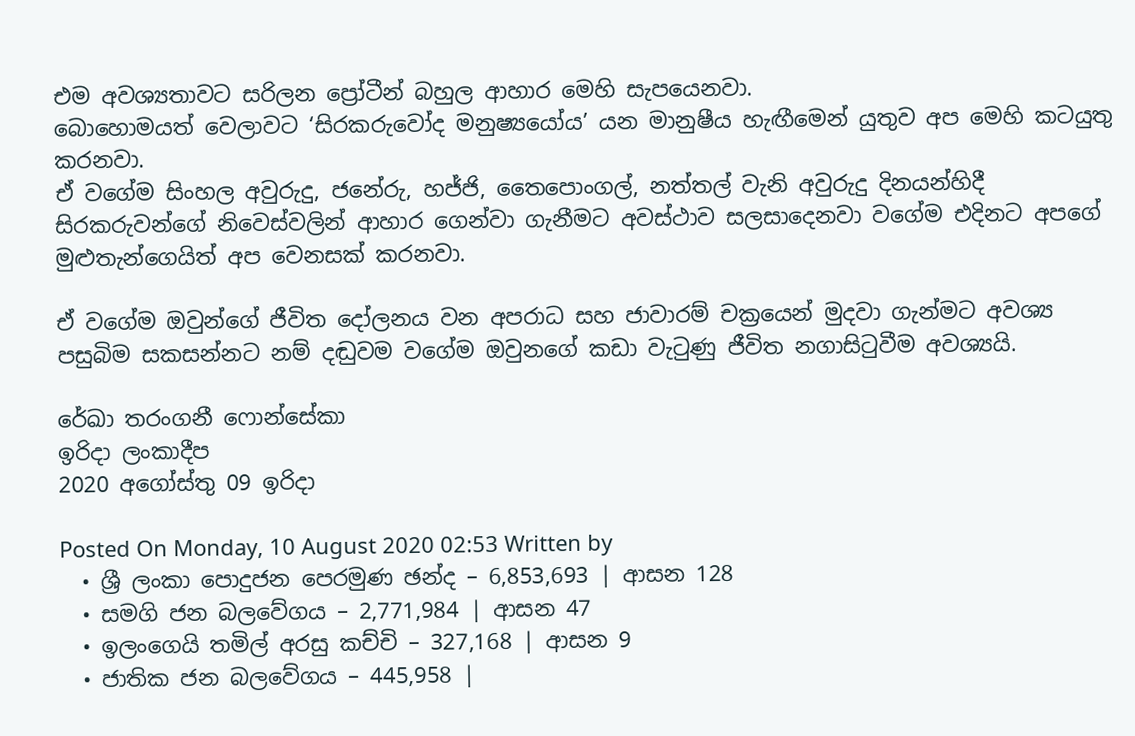එම අවශ්‍යතාවට සරිලන ප්‍රෝටීන් බහුල ආහාර මෙහි සැපයෙනවා.
බොහොමයත් වෙලාවට ‘සිරකරුවෝද මනුෂ්‍යයෝය’ යන මානුෂීය හැඟීමෙන් යුතුව අප මෙහි කටයුතු කරනවා.
ඒ වගේම සිංහල අවුරුදු, ජනේරු, හජ්ජි, තෛපොංගල්, නත්තල් වැනි අවුරුදු දිනයන්හිදී සිරකරුවන්ගේ නිවෙස්වලින් ආහාර ගෙන්වා ගැනීමට අවස්ථාව සලසාදෙනවා වගේම එදිනට අපගේ මුළුතැන්ගෙයිත් අප වෙනසක් කරනවා.

ඒ වගේම ඔවුන්ගේ ජීවිත දෝලනය වන අපරාධ සහ ජාවාරම් චක්‍රයෙන් මුදවා ගැන්මට අවශ්‍ය පසුබිම සකසන්නට නම් දඬුවම වගේම ඔවුනගේ කඩා වැටුණු ජීවිත නගාසිටුවීම අවශ්‍යයි.

රේඛා තරංගනී ෆොන්සේකා
ඉරිදා ලංකාදීප
2020 අගෝස්තු 09 ඉරිදා

Posted On Monday, 10 August 2020 02:53 Written by
  • ශ්‍රී ලංකා පොදුජන පෙරමුණ ඡන්ද – 6,853,693 | ආසන 128
  • සමගි ජන බලවේගය – 2,771,984 | ආසන 47
  • ඉලංගෙයි තමිල් අරසු කච්චි – 327,168 | ආසන 9
  • ජාතික ජන බලවේගය – 445,958 |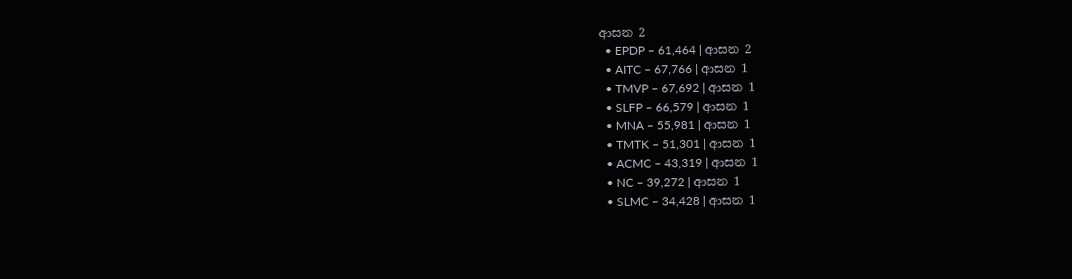ආසන 2
  • EPDP – 61,464 | ආසන 2
  • AITC – 67,766 | ආසන 1
  • TMVP – 67,692 | ආසන 1
  • SLFP – 66,579 | ආසන 1
  • MNA – 55,981 | ආසන 1
  • TMTK – 51,301 | ආසන 1
  • ACMC – 43,319 | ආසන 1
  • NC – 39,272 | ආසන 1
  • SLMC – 34,428 | ආසන 1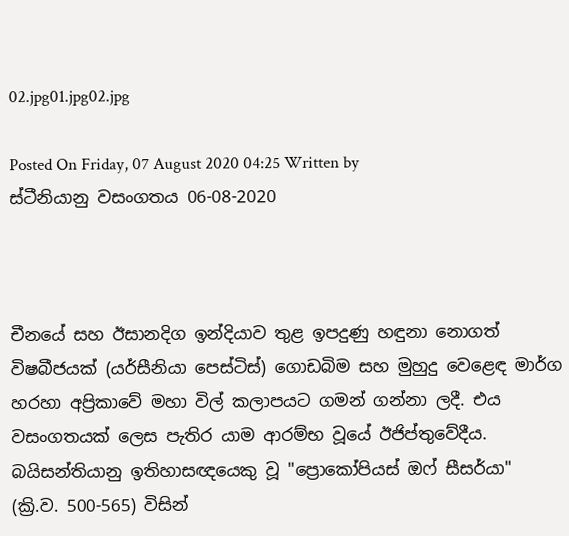02.jpg01.jpg02.jpg

Posted On Friday, 07 August 2020 04:25 Written by
ස්ටීනියානු වසංගතය 06-08-2020



චීනයේ සහ ඊසානදිග ඉන්දියාව තුළ ඉපදුණු හඳුනා නොගත් විෂබීජයක් (යර්සීනියා පෙස්ටිස්) ගොඩබිම සහ මුහුදු වෙළෙඳ මාර්ග හරහා අප්‍රිකාවේ මහා විල් කලාපයට ගමන් ගන්නා ලදී. එය වසංගතයක් ලෙස පැතිර යාම ආරම්භ වූයේ ඊජිප්තුවේදීය. බයිසන්තියානු ඉතිහාසඥයෙකු වූ "ප්‍රොකෝපියස් ඔෆ් සීසර්යා" (ක්‍රි.ව. 500-565) විසින්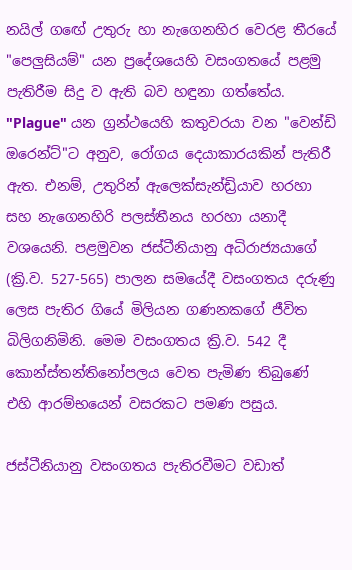නයිල් ගඟේ උතුරු හා නැගෙනහිර වෙරළ තීරයේ "පෙලුසියම්" යන ප්‍රදේශයෙහි වසංගතයේ පළමු පැතිරීම සිදු ව ඇති බව හඳුනා ගත්තේය. "Plague" යන ග්‍රන්ථයෙහි කතුවරයා වන "වෙන්ඩි ඔරෙන්ට්"ට අනුව, රෝගය දෙයාකාරයකින් පැතිරී ඇත. එනම්, උතුරින් ඇලෙක්සැන්ඩ්‍රියාව හරහා සහ නැගෙනහිරි පලස්තීනය හරහා යනාදී වශයෙනි. පළමුවන ජස්ටීනියානු අධිරාජ්‍යයාගේ (ක්‍රි.ව. 527-565) පාලන සමයේදී වසංගතය දරුණු ලෙස පැතිර ගියේ මිලියන ගණනකගේ ජීවිත බිලිගනිමිනි. මෙම වසංගතය ක්‍රි.ව. 542 දී කොන්ස්තන්තිනෝපලය වෙත පැමිණ තිබුණේ එහි ආරම්භයෙන් වසරකට පමණ පසුය.

ජස්ටීනියානු වසංගතය පැතිරවීමට වඩාත්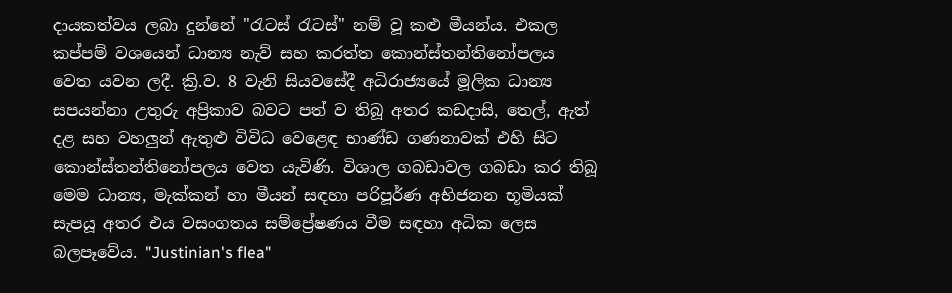දායකත්වය ලබා දුන්නේ "රැටස් රැටස්" නම් වූ කළු මීයන්ය. එකල කප්පම් වශයෙන් ධාන්‍ය නැව් සහ කරත්ත කොන්ස්තන්තිනෝපලය වෙත යවන ලදී. ක්‍රි.ව. 8 වැනි සියවසේදී අධිරාජ්‍යයේ මූලික ධාන්‍ය සපයන්නා උතුරු අප්‍රිකාව බවට පත් ව තිබූ අතර කඩදාසි, තෙල්, ඇත් දළ සහ වහලුන් ඇතුළු විවිධ වෙළෙඳ භාණ්ඩ ගණනාවක් එහි සිට කොන්ස්තන්තිනෝපලය වෙත යැවිණි. විශාල ගබඩාවල ගබඩා කර තිබූ මෙම ධාන්‍ය, මැක්කන් හා මීයන් සඳහා පරිපූර්ණ අභිජනන භූමියක් සැපයූ අතර එය වසංගතය සම්ප්‍රේෂණය වීම සඳහා අධික ලෙස බලපෑවේය. "Justinian's flea"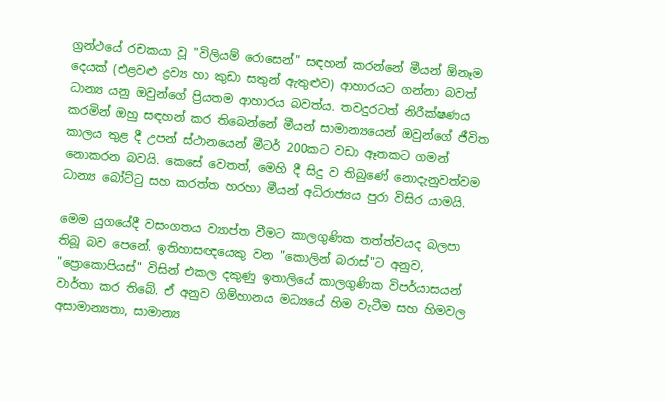ග්‍රන්ථයේ රචකයා වූ "විලියම් රොසෙන්" සඳහන් කරන්නේ මීයන් ඕනෑම දෙයක් (එළවළු ද්‍රව්‍ය හා කුඩා සතුන් ඇතුළුව) ආහාරයට ගන්නා බවත් ධාන්‍ය යනු ඔවුන්ගේ ප්‍රියතම ආහාරය බවත්ය. තවදුරටත් නිරීක්ෂණය කරමින් ඔහු සඳහන් කර තිබෙන්නේ මීයන් සාමාන්‍යයෙන් ඔවුන්ගේ ජීවිත කාලය තුළ දී උපන් ස්ථානයෙන් මීටර් 200කට වඩා ඈතකට ගමන් නොකරන බවයි. කෙසේ වෙතත්, මෙහි දී සිදු ව තිබුණේ නොදැනුවත්වම ධාන්‍ය බෝට්ටු සහ කරත්ත හරහා මීයන් අධිරාජ්‍යය පුරා විසිර යාමයි.

මෙම යුගයේදී වසංගතය ව්‍යාප්ත වීමට කාලගුණික තත්ත්වයද බලපා තිබූ බව පෙනේ. ඉතිහාසඥයෙකු වන "කොලින් බරාස්"ට අනුව, "ප්‍රොකොපියස්" විසින් එකල දකුණු ඉතාලියේ කාලගුණික විපර්යාසයන් වාර්තා කර තිබේ. ඒ අනුව ගිම්හානය මධ්‍යයේ හිම වැටීම සහ හිමවල අසාමාන්‍යතා, සාමාන්‍ය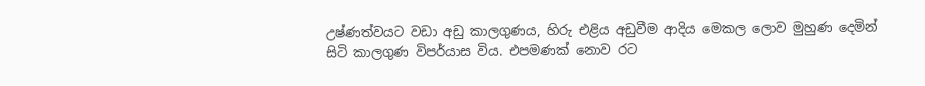උෂ්ණත්වයට වඩා අඩු කාලගුණය, හිරු එළිය අඩුවීම ආදිය මෙකල ලොව මුහුණ දෙමින් සිටි කාලගුණ විපර්යාස විය. එපමණක් නොව රට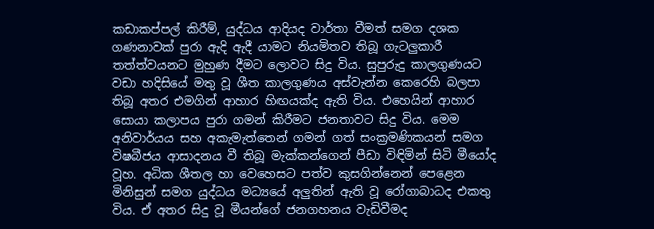කඩාකප්පල් කිරීම්, යුද්ධය ආදියද වාර්තා වීමත් සමග දශක ගණනාවක් පුරා ඇදි ඇදී යාමට නියමිතව තිබූ ගැටලුකාරී තත්ත්වයනට මුහුණ දීමට ලොවට සිදු විය. සුපුරුදු කාලගුණයට වඩා හදිසියේ මතු වූ ශීත කාලගුණය අස්වැන්න කෙරෙහි බලපා තිබූ අතර එමගින් ආහාර හිඟයක්ද ඇති විය. එහෙයින් ආහාර සොයා කලාපය පුරා ගමන් කිරීමට ජනතාවට සිදු විය. මෙම අනිවාර්යය සහ අකැමැත්තෙන් ගමන් ගත් සංක්‍රමණිකයන් සමග විෂබීජය ආසාදනය වී තිබූ මැක්කන්ගෙන් පීඩා විඳිමින් සිටි මීයෝද වූහ. අධික ශීතල හා වෙහෙසට පත්ව කුසගින්නෙන් පෙළෙන මිනිසුන් සමග යුද්ධය මධ්‍යයේ අලුතින් ඇති වූ රෝගාබාධද එකතු විය. ඒ අතර සිදු වූ මීයන්ගේ ජනගහනය වැඩිවීමද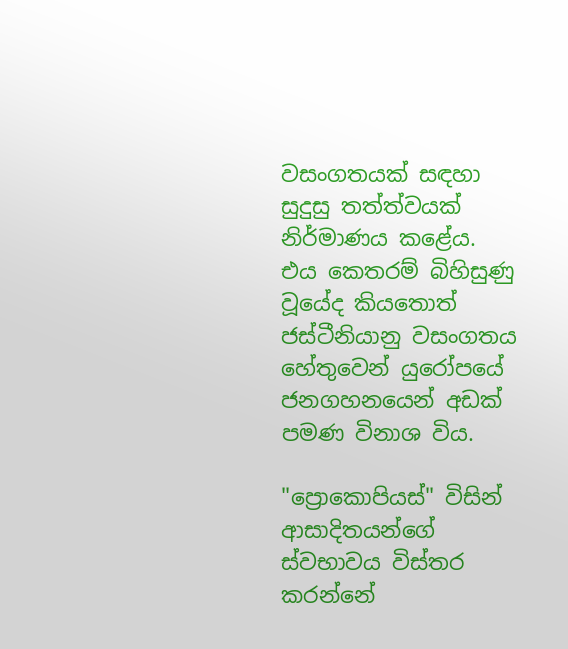වසංගතයක් සඳහා සුදුසු තත්ත්වයක් නිර්මාණය කළේය. එය කෙතරම් බිහිසුණු වූයේද කියතොත් ජස්ටීනියානු වසංගතය හේතුවෙන් යුරෝපයේ ජනගහනයෙන් අඩක් පමණ විනාශ විය.

"ප්‍රොකොපියස්" විසින් ආසාදිතයන්ගේ ස්වභාවය විස්තර කරන්නේ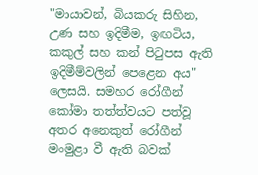"මායාවන්, බියකරු සිහින, උණ සහ ඉදිමීම, ඉඟටිය, කකුල් සහ කන් පිටුපස ඇති ඉදිමීම්වලින් පෙළෙන අය" ලෙසයි. සමහර රෝගීන් කෝමා තත්ත්වයට පත්වූ අතර අනෙකුත් රෝගීන් මංමුළා වී ඇති බවක්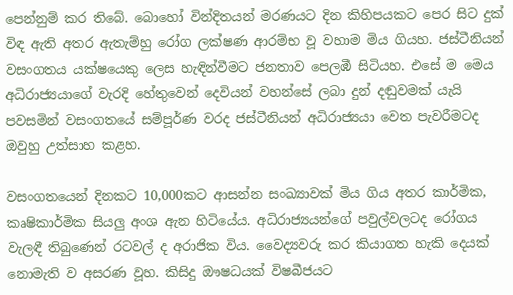පෙන්නුම් කර තිබේ. බොහෝ වින්දිතයන් මරණයට දින කිහිපයකට පෙර සිට දුක් විඳ ඇති අතර ඇතැම්හු රෝග ලක්ෂණ ආරම්භ වූ වහාම මිය ගියහ. ජස්ටීනියන් වසංගතය යක්ෂයෙකු ලෙස හැඳින්වීමට ජනතාව පෙලඹී සිටියහ. එසේ ම මෙය අධිරාජ්‍යයාගේ වැරදි හේතුවෙන් දෙවියන් වහන්සේ ලබා දුන් දඬුවමක් යැයි පවසමින් වසංගතයේ සම්පූර්ණ වරද ජස්ටීනියන් අධිරාජ්‍යයා වෙත පැවරීමටද ඔවුහු උත්සාහ කළහ.

වසංගතයෙන් දිනකට 10,000කට ආසන්න සංඛ්‍යාවක් මිය ගිය අතර කාර්මික, කෘෂිකාර්මික සියලු අංශ ඇන හිටියේය. අධිරාජ්‍යයන්ගේ පවුල්වලටද රෝගය වැලඳී තිබුණෙන් රටවල් ද අරාජික විය. වෛද්‍යවරු කර කියාගත හැකි දෙයක් නොමැති ව අසරණ වූහ. කිසිදු ඖෂධයක් විෂබීජයට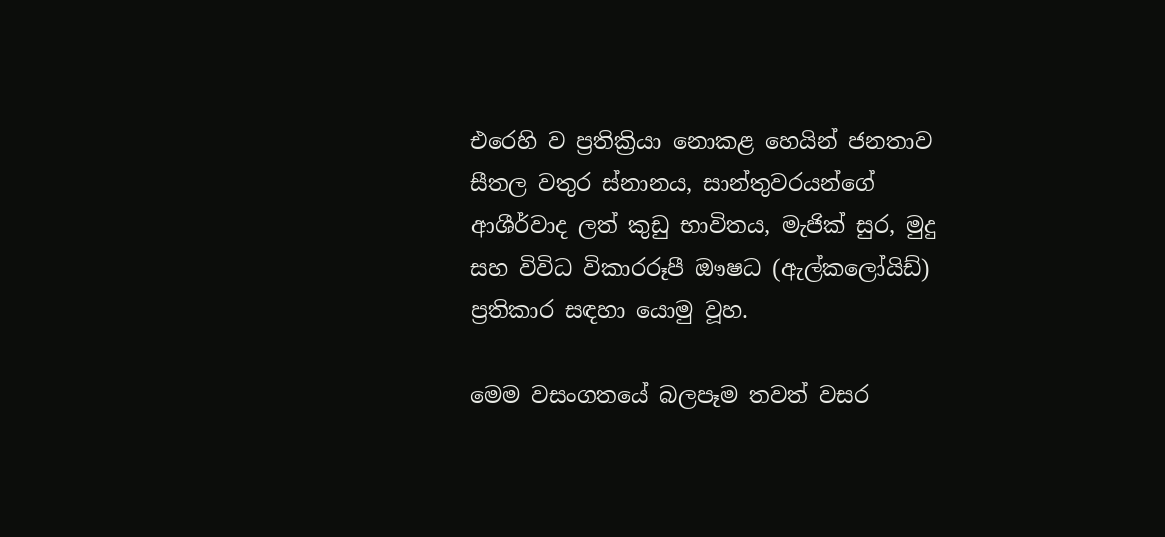එරෙහි ව ප්‍රතික්‍රියා නොකළ හෙයින් ජනතාව සීතල වතුර ස්නානය, සාන්තුවරයන්ගේ ආශීර්වාද ලත් කුඩු භාවිතය, මැජික් සුර, මුදු සහ විවිධ විකාරරූපී ඖෂධ (ඇල්කලෝයිඩ්) ප්‍රතිකාර සඳහා යොමු වූහ.

මෙම වසංගතයේ බලපෑම තවත් වසර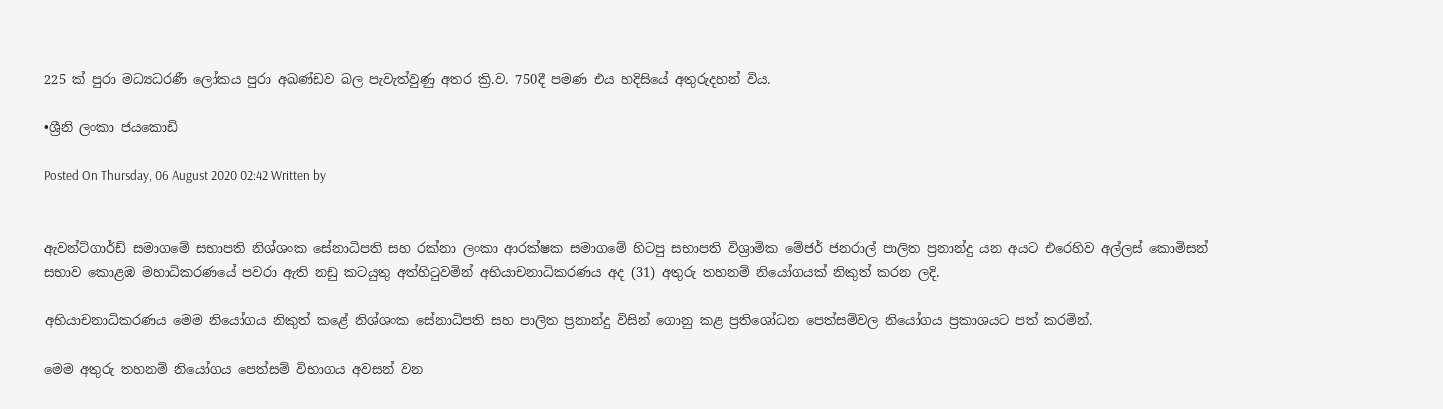225 ක් පුරා මධ්‍යධරණී ලෝකය පුරා අඛණ්ඩව බල පැවැත්වුණු අතර ක්‍රි.ව. 750දී පමණ එය හදිසියේ අතුරුදහන් විය.

•ශ්‍රීනි ලංකා ජයකොඩි

Posted On Thursday, 06 August 2020 02:42 Written by


ඇවන්ට්ගාර්ඩ් සමාගමේ සභාපති නිශ්ශංක සේනාධිපති සහ රක්නා ලංකා ආරක්ෂක සමාගමේ හිටපු සභාපති විශ්‍රාමික මේජර් ජනරාල් පාලිත ප්‍රනාන්දු යන අයට එරෙහිව අල්ලස් කොමිසන් සභාව කොළඹ මහාධිකරණයේ පවරා ඇති නඩු කටයුතු අත්හිටුවමින් අභියාචනාධිකරණය අද (31) අතුරු තහනම් නියෝගයක් නිකුත් කරන ලදි.

අභියාචනාධිකරණය මෙම නියෝගය නිකුත් කළේ නිශ්ශංක සේනාධිපති සහ පාලිත ප්‍රනාන්දු විසින් ගොනු කළ ප්‍රතිශෝධන පෙත්සම්වල නියෝගය ප්‍රකාශයට පත් කරමින්.

මෙම අතුරු තහනම් නියෝගය පෙත්සම් විභාගය අවසන් වන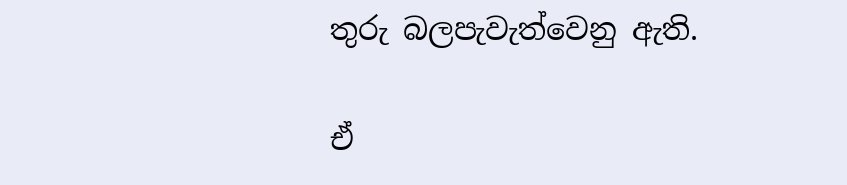තුරු බලපැවැත්වෙනු ඇති.

ඒ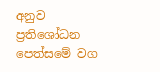අනුව ප්‍රතිශෝධන පෙත්සමේ වග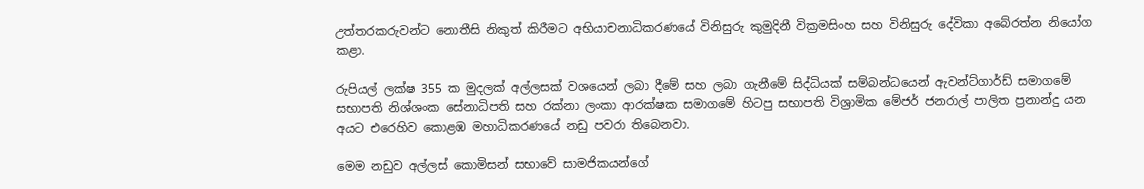උත්තරකරුවන්ට නොතීසි නිකුත් කිරීමට අභියාචනාධිකරණයේ විනිසුරු කුමුදිනී වික්‍රමසිංහ සහ විනිසුරු දේවිකා අබේරත්න නියෝග කළා.

රුපියල් ලක්ෂ 355 ක මුදලක් අල්ලසක් වශයෙන් ලබා දීමේ සහ ලබා ගැනීමේ සිද්ධියක් සම්බන්ධයෙන් ඇවන්ට්ගාර්ඩ් සමාගමේ සභාපති නිශ්ශංක සේනාධිපති සහ රක්නා ලංකා ආරක්ෂක සමාගමේ හිටපු සභාපති විශ්‍රාමික මේජර් ජනරාල් පාලිත ප්‍රනාන්දු යන අයට එරෙහිව කොළඹ මහාධිකරණයේ නඩු පවරා තිබෙනවා.

මෙම නඩුව අල්ලස් කොමිසන් සභාවේ සාමජිකයන්ගේ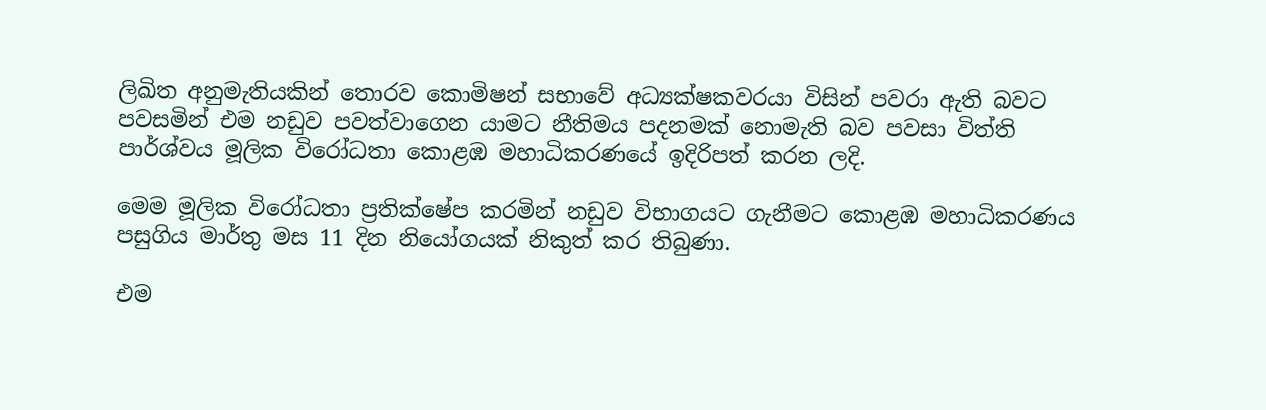ලිඛිත අනුමැතියකින් තොරව කොමිෂන් සභාවේ අධ්‍යක්ෂකවරයා විසින් පවරා ඇති බවට පවසමින් එම නඩුව පවත්වාගෙන යාමට නීතිමය පදනමක් නොමැති බව පවසා විත්ති පාර්ශ්වය මූලික විරෝධතා කොළඹ මහාධිකරණයේ ඉදිරිපත් කරන ලදි.

මෙම මූලික විරෝධතා ප්‍රතික්ෂේප කරමින් නඩුව විභාගයට ගැනීමට කොළඹ මහාධිකරණය පසුගිය මාර්තු මස 11 දින නියෝගයක් නිකුත් කර තිබුණා.

එම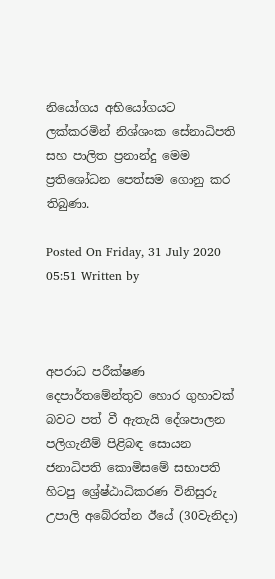නියෝගය අභියෝගයට ලක්කරමින් නිශ්ශංක සේනාධිපති සහ පාලිත ප්‍රනාන්දු මෙම ප්‍රතිශෝධන පෙත්සම ගොනු කර තිබුණා.

Posted On Friday, 31 July 2020 05:51 Written by



අපරාධ පරීක්ෂණ දෙපාර්තමේන්තුව හොර ගුහාවක් බවට පත් වී ඇතැයි දේශපාලන පලිගැනීම් පිළිබඳ සොයන ජනාධිපති කොමිසමේ සභාපති හිටපු ශ්‍රේෂ්ඨාධිකරණ විනිසුරු උපාලි අබේරත්න ඊයේ (30වැනිදා)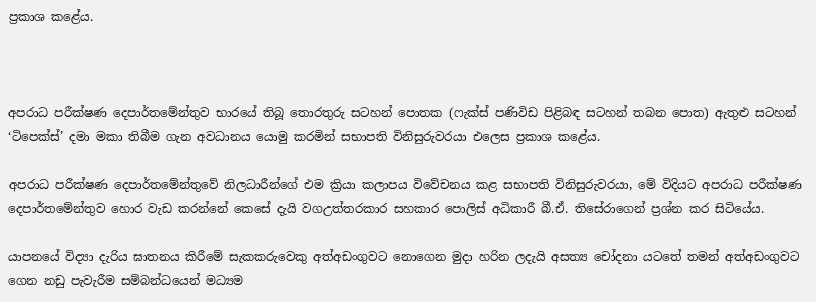ප්‍රකාශ කළේය.



අපරාධ පරීක්ෂණ දෙපාර්තමේන්තුව භාරයේ තිබූ තොරතුරු සටහන් පොතක (ෆැක්ස් පණිවිඩ පිළිබඳ සටහන් තබන පොත) ඇතුළු සටහන් ‘ටිපෙක්ස්’ දමා මකා තිබීම ගැන අවධානය යොමු කරමින් සභාපති විනිසුරුවරයා එලෙස ප්‍රකාශ කළේය.

අපරාධ පරීක්ෂණ දෙපාර්තමේන්තුවේ නිලධාරීන්ගේ එම ක්‍රියා කලාපය විවේචනය කළ සභාපති විනිසුරුවරයා, මේ විදියට අපරාධ පරීක්ෂණ දෙපාර්තමේන්තුව හොර වැඩ කරන්නේ කෙසේ දැයි වගඋත්තරකාර සහකාර පොලිස් අධිකාරී බී.ඒ. තිසේරාගෙන් ප්‍රශ්න කර සිටියේය.

යාපනයේ විද්‍යා දැරිය ඝාතනය කිරීමේ සැකකරුවෙකු අත්අඩංගුවට නොගෙන මුදා හරින ලදැයි අසත්‍ය චෝදනා යටතේ තමන් අත්අඩංගුවට ගෙන නඩු පැවැරීම සම්බන්ධයෙන් මධ්‍යම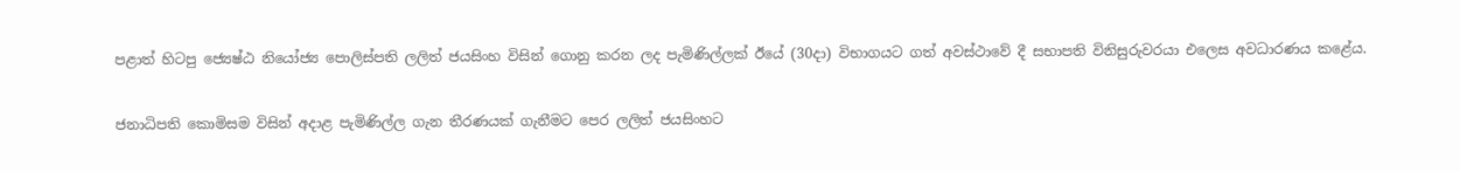පළාත් හිටපු ජ්‍යෙෂ්ඨ නියෝජ්‍ය පොලිස්පති ලලිත් ජයසිංහ විසින් ගොනු කරන ලද පැමිණිල්ලක් ඊයේ (30දා) විභාගයට ගත් අවස්ථාවේ දී සභාපති විනිසුරුවරයා එලෙස අවධාරණය කළේය.

ජනාධිපති කොමිසම විසින් අදාළ පැමිණිල්ල ගැන තීරණයක් ගැනීමට පෙර ලලිත් ජයසිංහට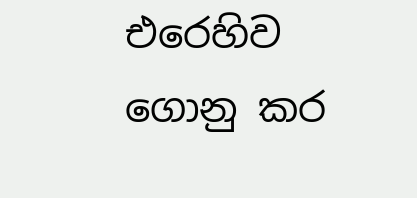එරෙහිව ගොනු කර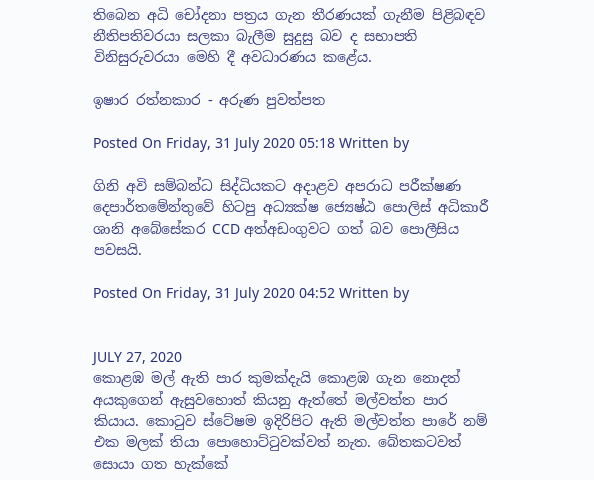තිබෙන අධි චෝදනා පත්‍රය ගැන තීරණයක් ගැනීම පිළිබඳව නීතිපතිවරයා සලකා බැලීම සුදුසු බව ද සභාපති විනිසුරුවරයා මෙහි දී අවධාරණය කළේය.

ඉෂාර රත්නකාර - අරුණ පුවත්පත

Posted On Friday, 31 July 2020 05:18 Written by

ගිනි අවි සම්බන්ධ සිද්ධියකට අදාළව අපරාධ පරීක්ෂණ දෙපාර්තමේන්තුවේ හිටපු අධ්‍යක්ෂ ජ්‍යෙෂ්ඨ පොලිස් අධිකාරී ශානි අබේසේකර CCD අත්අඩංගුවට ගත් බව පොලීසිය පවසයි.

Posted On Friday, 31 July 2020 04:52 Written by


JULY 27, 2020
කොළඹ මල් ඇති පාර කුමක්දැයි කොළඹ ගැන නොදත් අයකුගෙන් ඇසුවහොත් කියනු ඇත්තේ මල්වත්ත පාර කියාය. කොටුව ස්ටේෂම ඉදිරිපිට ඇති මල්වත්ත පාරේ නම් එක මලක් තියා පොහොට්ටුවක්වත් නැත. බේතකටවත් සොයා ගත හැක්කේ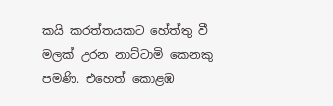කයි කරත්තයකට හේත්තු වී මලක් උරන නාට්ටාමි කෙනකු පමණි. එහෙත් කොළඹ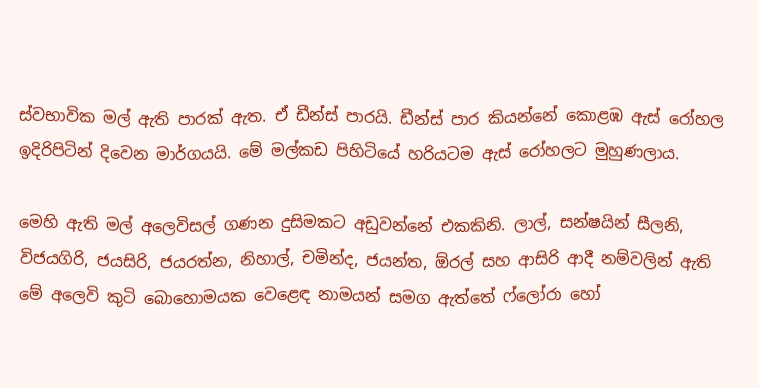ස්වභාවික මල් ඇති පාරක් ඇත. ඒ ඩීන්ස් පාරයි. ඩීන්ස් පාර කියන්නේ කොළඹ ඇස් රෝහල ඉදිරිපිටින් දිවෙන මාර්ගයයි. මේ මල්කඩ පිහිටියේ හරියටම ඇස් රෝහලට මුහුණලාය.

මෙහි ඇති මල් අලෙවිසල් ගණන දුසිමකට අඩුවන්නේ එකකිනි. ලාල්, සන්ෂයින් සීලනි, විජයගිරි, ජයසිරි, ජයරත්න, නිහාල්, චමින්ද, ජයන්ත, ඕරල් සහ ආසිරි ආදී නම්වලින් ඇති මේ අලෙවි කුටි බොහොමයක වෙළෙඳ නාමයන් සමග ඇත්තේ ෆ්ලෝරා හෝ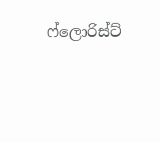ෆ්ලොරිස්ට්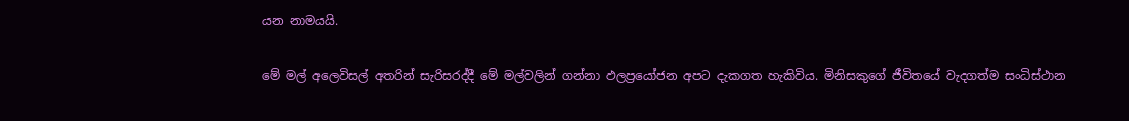යන නාමයයි.

මේ මල් අලෙවිසල් අතරින් සැරිසරද්දී මේ මල්වලින් ගන්නා ඵලප්‍රයෝජන අපට දැකගත හැකිවිය. මිනිසකුගේ ජීවිතයේ වැදගත්ම සංධිස්ථාන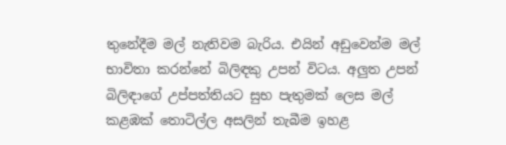තුනේදීම මල් නැතිවම බැරිය. එයින් අඩුවෙන්ම මල් භාවිතා කරන්නේ බිලිඳකු උපන් විටය. අලුත උපන් බිලිඳාගේ උප්පත්තියට සුභ පැතුමක් ලෙස මල් කළඹක් තොටිල්ල අසලින් තැබීම ඉහළ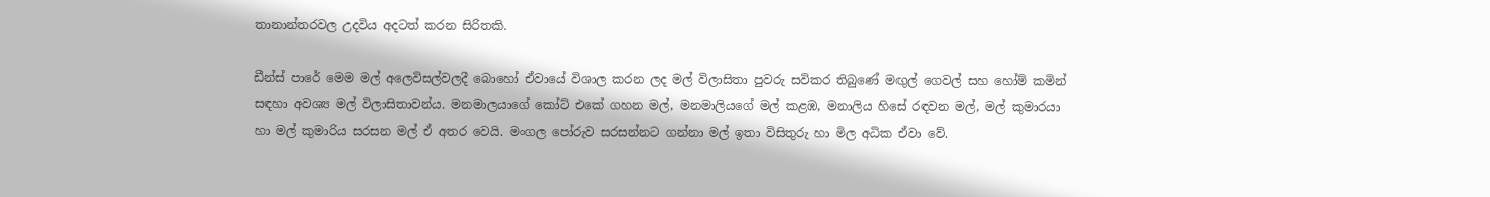තානාන්තරවල උදවිය අදටත් කරන සිරිතකි.

ඩීන්ස් පාරේ මෙම මල් අලෙවිසල්වලදී බොහෝ ඒවායේ විශාල කරන ලද මල් විලාසිතා පුවරු සවිකර තිබුණේ මඟුල් ගෙවල් සහ හෝම් කමින් සඳහා අවශ්‍ය මල් විලාසිතාවන්ය. මනමාලයාගේ කෝට් එකේ ගහන මල්, මනමාලියගේ මල් කළඹ, මනාලිය හිසේ රඳවන මල්, මල් කුමාරයා හා මල් කුමාරිය සරසන මල් ඒ අතර වෙයි. මංගල පෝරුව සරසන්නට ගන්නා මල් ඉතා විසිතුරු හා මිල අධික ඒවා වේ.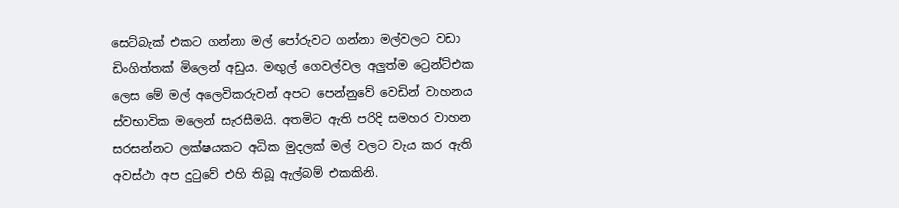සෙට්බැක් එකට ගන්නා මල් පෝරුවට ගන්නා මල්වලට වඩා ඩිංගිත්තක් මිලෙන් අඩුය. මඟුල් ගෙවල්වල අලුත්ම ට්‍රෙන්ට්එක ලෙස මේ මල් අලෙවිකරුවන් අපට පෙන්නුවේ වෙඩින් වාහනය ස්වභාවික මලෙන් සැරසීමයි. අතමිට ඇති පරිදි සමහර වාහන සරසන්නට ලක්ෂයකට අධික මුදලක් මල් වලට වැය කර ඇති අවස්ථා අප දුටුවේ එහි තිබූ ඇල්බම් එකකිනි.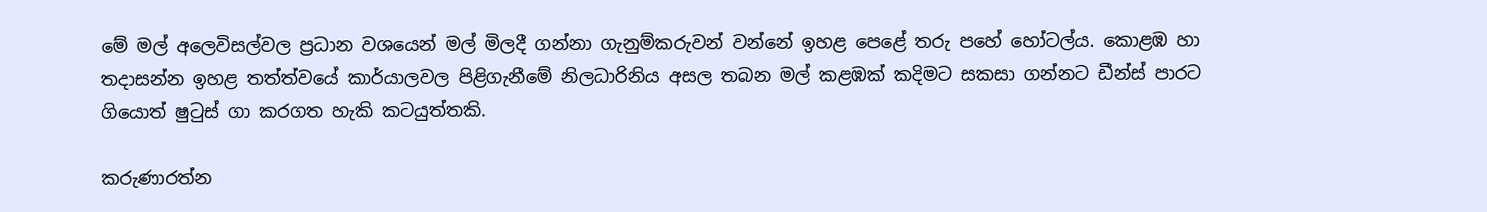මේ මල් අලෙවිසල්වල ප්‍රධාන වශයෙන් මල් මිලදී ගන්නා ගැනුම්කරුවන් වන්නේ ඉහළ පෙළේ තරු පහේ හෝටල්ය. කොළඹ හා තදාසන්න ඉහළ තත්ත්වයේ කාර්යාලවල පිළිගැනීමේ නිලධාරිනිය අසල තබන මල් කළඹක් කදිමට සකසා ගන්නට ඩීන්ස් පාරට ගියොත් ෂුටුස් ගා කරගත හැකි කටයුත්තකි.

කරුණාරත්න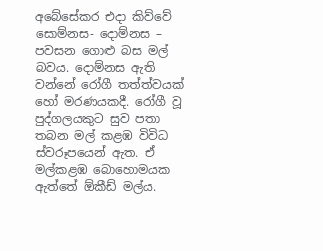අබේසේකර එදා කිව්වේ සොම්නස- දොම්නස – පවසන ගොළු බස මල් බවය. දොම්නස ඇති වන්නේ රෝගී තත්ත්වයක් හෝ මරණයකදී. රෝගී වූ පුද්ගලයකුට සුව පතා තබන මල් කළඹ විවිධ ස්වරූපයෙන් ඇත. ඒ මල්කළඹ බොහොමයක ඇත්තේ ඕකීඩ් මල්ය.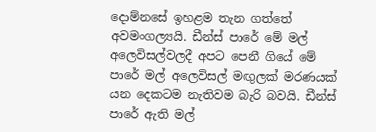දොම්නසේ ඉහළම තැන ගත්තේ අවමංගල්‍යයි. ඩීන්ස් පාරේ මේ මල් අලෙවිසල්වලදී අපට පෙනී ගියේ මේ පාරේ මල් අලෙවිසල් මඟුලක් මරණයක් යන දෙකටම නැතිවම බැරි බවයි. ඩීන්ස් පාරේ ඇති මල්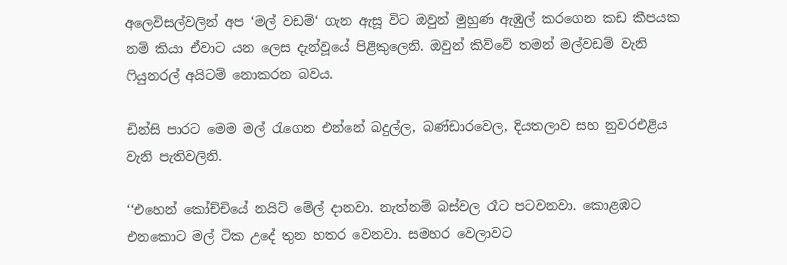අලෙවිසල්වලින් අප ‘මල් වඩම්‘ ගැන ඇසූ විට ඔවුන් මුහුණ ඇඹුල් කරගෙන කඩ කීපයක නම් කියා ඒවාට යන ලෙස දැන්වූයේ පිළිකුලෙනි. ඔවුන් කිව්වේ තමන් මල්වඩම් වැනි ෆියුනරල් අයිටම් නොකරන බවය.

ඩින්සි පාරට මෙම මල් රැගෙන එන්නේ බදුල්ල, බණ්ඩාරවෙල, දියතලාව සහ නුවරඑළිය වැනි පැතිවලිනි.

‘‘එහෙන් කෝච්චියේ නයිට් මේල් දානවා. නැත්නම් බස්වල රෑට පටවනවා. කොළඹට එනකොට මල් ටික උදේ තුන හතර වෙනවා. සමහර වෙලාවට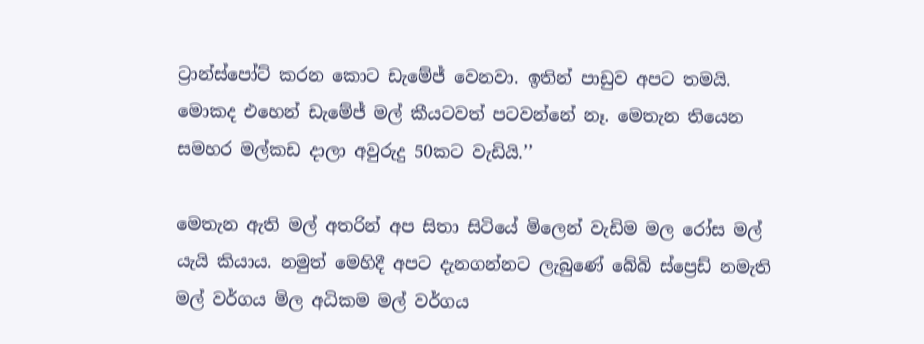ට්‍රාන්ස්පෝට් කරන කොට ඩැමේජ් වෙනවා. ඉතින් පාඩුව අපට තමයි. මොකද එහෙන් ඩැමේජ් මල් කීයටවත් පටවන්නේ නෑ. මෙතැන තියෙන සමහර මල්කඩ දාලා අවුරුදු 50කට වැඩියි.’’

මෙතැන ඇති මල් අතරින් අප සිතා සිටියේ මිලෙන් වැඩිම මල රෝස මල් යැයි කියාය. නමුත් මෙහිදී අපට දැනගන්නට ලැබුණේ බේබි ස්ප්‍රෙඩ් නමැති මල් වර්ගය මිල අධිකම මල් වර්ගය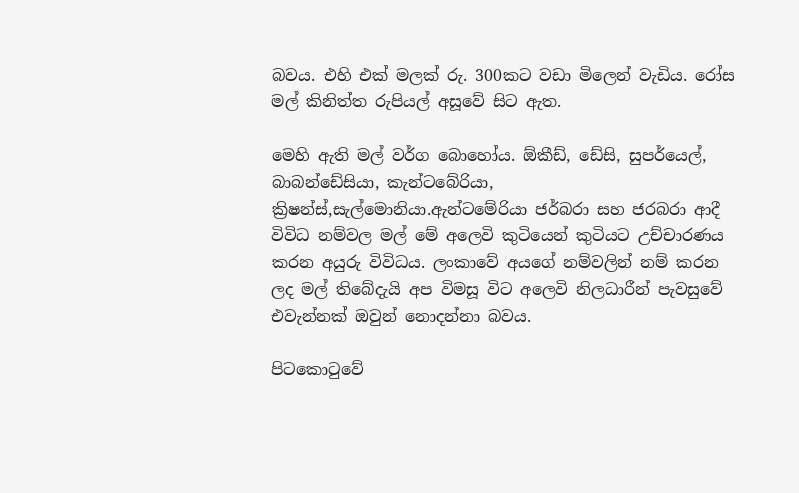බවය. එහි එක් මලක් රු. 300කට වඩා මිලෙන් වැඩිය. රෝස මල් කිනිත්ත රුපියල් අසූවේ සිට ඇත.

මෙහි ඇති මල් වර්ග බොහෝය. ඕකීඩ්, ඩේසි, සුපර්යෙල්, බාබන්ඩේසියා, කැන්ටබේරියා, ක්‍රිෂන්ස්,සැල්මොනියා.ඇන්ටමේරියා ජර්බරා සහ ජරබරා ආදී විවිධ නම්වල මල් මේ අලෙවි කුටියෙන් කුටියට උච්චාරණය කරන අයුරු විවිධය. ලංකාවේ අයගේ නම්වලින් නම් කරන ලද මල් තිබේදැයි අප විමසූ විට අලෙවි නිලධාරීන් පැවසුවේ එවැන්නක් ඔවුන් නොදන්නා බවය.

පිටකොටුවේ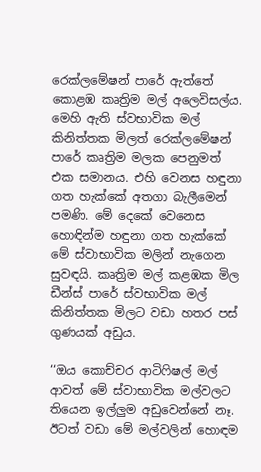රෙක්ලමේෂන් පාරේ ඇත්තේ කොළඹ කෘත්‍රිම මල් අලෙවිසල්ය. මෙහි ඇති ස්වභාවික මල් කිනිත්තක මිලත් රෙක්ලමේෂන් පාරේ කෘත්‍රිම මලක පෙනුමත් එක සමානය. එහි වෙනස හඳුනා ගත හැක්කේ අතගා බැලීමෙන් පමණි. මේ දෙකේ වෙනෙස හොඳින්ම හඳුනා ගත හැක්කේ මේ ස්වාභාවික මලින් නැගෙන සුවඳයි. කෘත්‍රිම මල් කළඹක මිල ඩීන්ස් පාරේ ස්වභාවික මල් කිනිත්තක මිලට වඩා හතර පස් ගුණයක් අඩුය.

‘‘ඔය කොච්චර ආටිෆිෂල් මල් ආවත් මේ ස්වාභාවික මල්වලට තියෙන ඉල්ලුම අඩුවෙන්නේ නෑ. ඊටත් වඩා මේ මල්වලින් හොඳම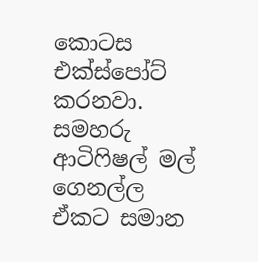කොටස එක්ස්පෝට් කරනවා. සමහරු ආටිෆිෂල් මල් ගෙනල්ල ඒකට සමාන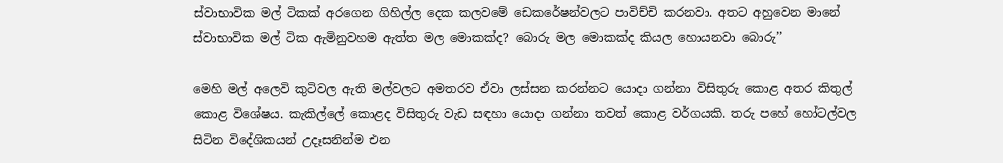ස්වාභාවික මල් ටිකක් අරගෙන ගිහිල්ල දෙක කලවමේ ඩෙකරේෂන්වලට පාවිච්චි කරනවා. අතට අහුවෙන මානේ ස්වාභාවික මල් ටික ඇමිනුවහම ඇත්ත මල මොකක්ද? බොරු මල මොකක්ද කියල හොයනවා බොරු’’

මෙහි මල් අලෙවි කුටිවල ඇති මල්වලට අමතරව ඒවා ලස්සන කරන්නට යොදා ගන්නා විසිතුරු කොළ අතර කිතුල් කොළ විශේෂය. කැකිල්ලේ කොළද විසිතුරු වැඩ සඳහා යොදා ගන්නා තවත් කොළ වර්ගයකි. තරු පහේ හෝටල්වල සිටින විදේශිකයන් උදෑසනින්ම එන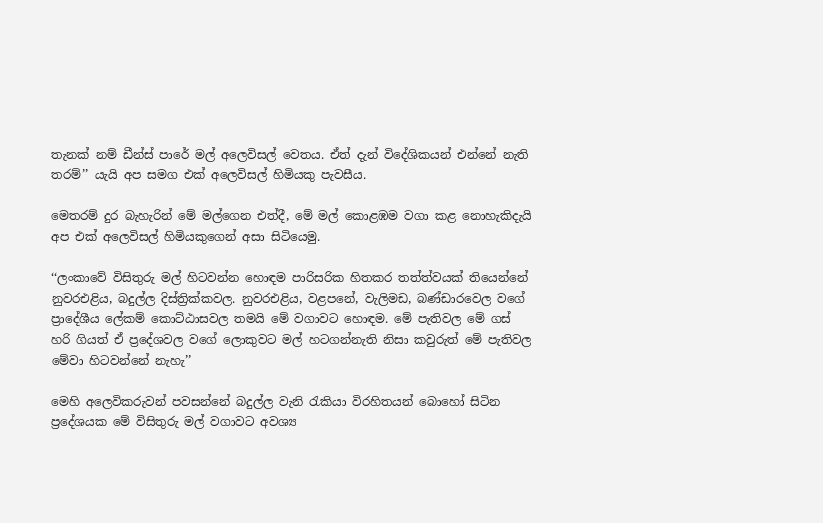තැනක් නම් ඩීන්ස් පාරේ මල් අලෙවිසල් වෙතය. ඒත් දැන් විදේශිකයන් එන්නේ නැති තරම්’’ යැයි අප සමග එක් අලෙවිසල් හිමියකු පැවසීය.

මෙතරම් දුර බැහැරින් මේ මල්ගෙන එත්දී, මේ මල් කොළඹම වගා කළ නොහැකිදැයි අප එක් අලෙවිසල් හිමියකුගෙන් අසා සිටියෙමු.

‘‘ලංකාවේ විසිතුරු මල් හිටවන්න හොඳම පාරිසරික හිතකර තත්ත්වයක් තියෙන්නේ නුවරඑළිය, බදුල්ල දිස්ත්‍රික්කවල. නුවරඑළිය, වළපනේ, වැලිමඩ, බණ්ඩාරවෙල වගේ ප්‍රාදේශීය ලේකම් කොට්ඨාසවල තමයි මේ වගාවට හොඳම. මේ පැතිවල මේ ගස් හරි ගියත් ඒ ප්‍රදේශවල වගේ ලොකුවට මල් හටගන්නැති නිසා කවුරුත් මේ පැතිවල මේවා හිටවන්නේ නැහැ’’

මෙහි අලෙවිකරුවන් පවසන්නේ බදුල්ල වැනි රැකියා විරහිතයන් බොහෝ සිටින ප්‍රදේශයක මේ විසිතුරු මල් වගාවට අවශ්‍ය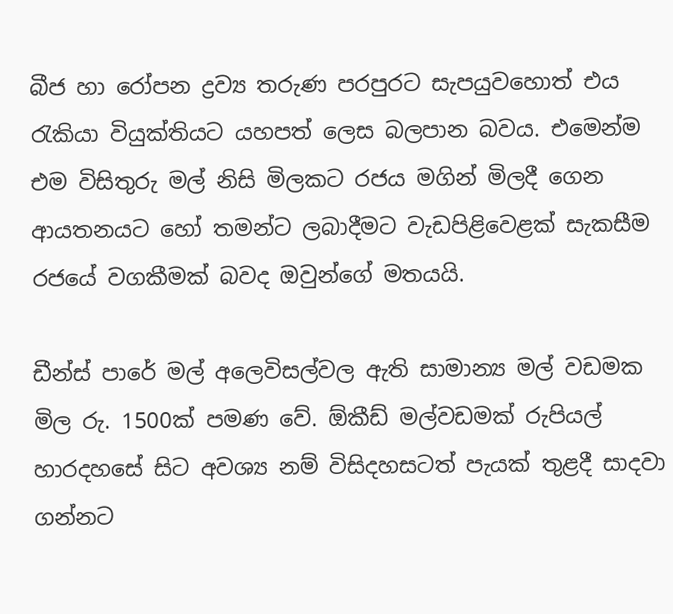බීජ හා රෝපන ද්‍රව්‍ය තරුණ පරපුරට සැපයුවහොත් එය රැකියා වියුක්තියට යහපත් ලෙස බලපාන බවය. එමෙන්ම එම විසිතුරු මල් නිසි මිලකට රජය මගින් මිලදී ගෙන ආයතනයට හෝ තමන්ට ලබාදීමට වැඩපිළිවෙළක් සැකසීම රජයේ වගකීමක් බවද ඔවුන්ගේ මතයයි.

ඩීන්ස් පාරේ මල් අලෙවිසල්වල ඇති සාමාන්‍ය මල් වඩමක මිල රු. 1500ක් පමණ වේ. ඕකීඩ් මල්වඩමක් රුපියල් හාරදහසේ සිට අවශ්‍ය නම් විසිදහසටත් පැයක් තුළදී සාදවා ගන්නට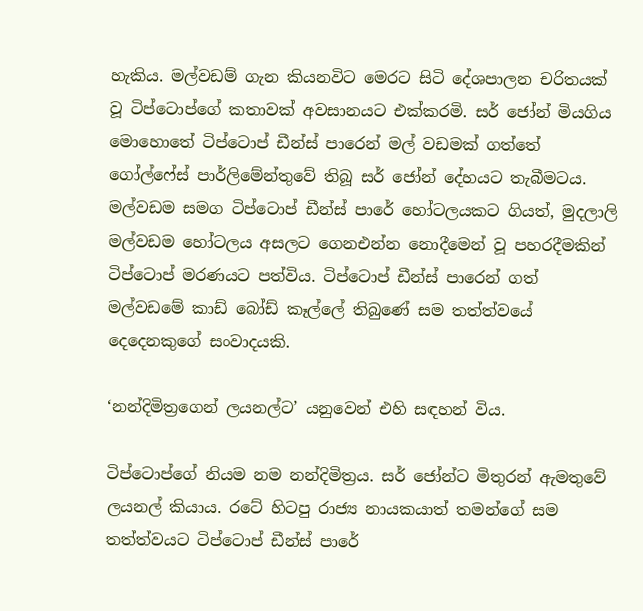හැකිය. මල්වඩම් ගැන කියනවිට මෙරට සිටි දේශපාලන චරිතයක් වූ ටිප්ටොප්ගේ කතාවක් අවසානයට එක්කරමි. සර් ජෝන් මියගිය මොහොතේ ටිප්ටොප් ඩීන්ස් පාරෙන් මල් වඩමක් ගත්තේ ගෝල්ෆේස් පාර්ලිමේන්තුවේ තිබූ සර් ජෝන් දේහයට තැබීමටය. මල්වඩම සමග ටිප්ටොප් ඩීන්ස් පාරේ හෝටලයකට ගියත්, මුදලාලි මල්වඩම හෝටලය අසලට ගෙනඑන්න නොදීමෙන් වූ පහරදීමකින් ටිප්ටොප් මරණයට පත්විය. ටිප්ටොප් ඩීන්ස් පාරෙන් ගත් මල්වඩමේ කාඩ් බෝඩ් කෑල්ලේ තිබුණේ සම තත්ත්වයේ දෙදෙනකුගේ සංවාදයකි.

‘නන්දිමිත්‍රගෙන් ලයනල්ට’ යනුවෙන් එහි සඳහන් විය.

ටිප්ටොප්ගේ නියම නම නන්දිමිත්‍රය. සර් ජෝන්ට මිතුරන් ඇමතුවේ ලයනල් කියාය. රටේ හිටපු රාජ්‍ය නායකයාත් තමන්ගේ සම තත්ත්වයට ටිප්ටොප් ඩීන්ස් පාරේ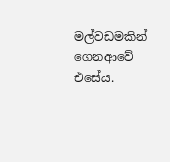මල්වඩමකින් ගෙනආවේ එසේය.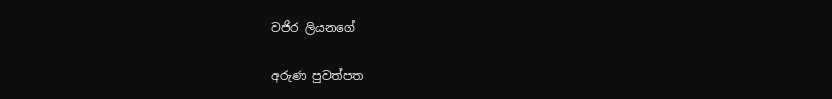වජිර ලියනගේ

අරුණ පුවත්පත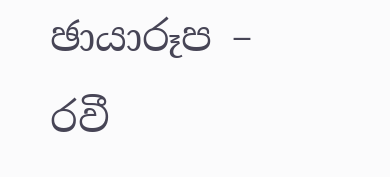ඡායාරූප – රවී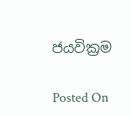ජයවික්‍රම

Posted On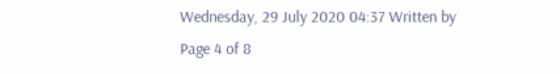Wednesday, 29 July 2020 04:37 Written by
Page 4 of 8